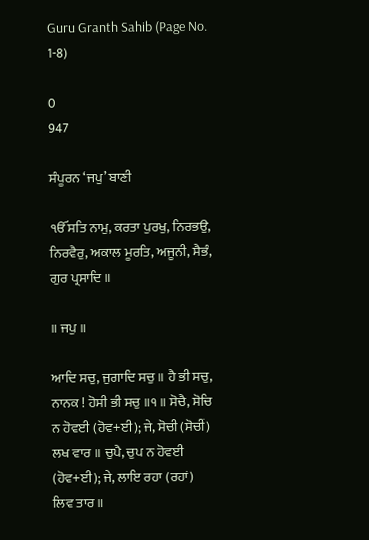Guru Granth Sahib (Page No. 1-8)

0
947

ਸੰਪੂਰਨ ‘ਜਪੁ’ ਬਾਣੀ

ੴ ਸਤਿ ਨਾਮੁ, ਕਰਤਾ ਪੁਰਖੁ, ਨਿਰਭਉ, ਨਿਰਵੈਰੁ, ਅਕਾਲ ਮੂਰਤਿ, ਅਜੂਨੀ, ਸੈਭੰ, ਗੁਰ ਪ੍ਰਸਾਦਿ ॥

॥ ਜਪੁ ॥

ਆਦਿ ਸਚੁ, ਜੁਗਾਦਿ ਸਚੁ ॥ ਹੈ ਭੀ ਸਚੁ, ਨਾਨਕ ! ਹੋਸੀ ਭੀ ਸਚੁ ॥੧॥ ਸੋਚੈ, ਸੋਚਿ ਨ ਹੋਵਈ (ਹੋਵ+ਈ); ਜੇ, ਸੋਚੀ (ਸੋਚੀਂ) ਲਖ ਵਾਰ ॥ ਚੁਪੈ, ਚੁਪ ਨ ਹੋਵਈ (ਹੋਵ+ਈ); ਜੇ, ਲਾਇ ਰਹਾ (ਰਹਾਂ) ਲਿਵ ਤਾਰ ॥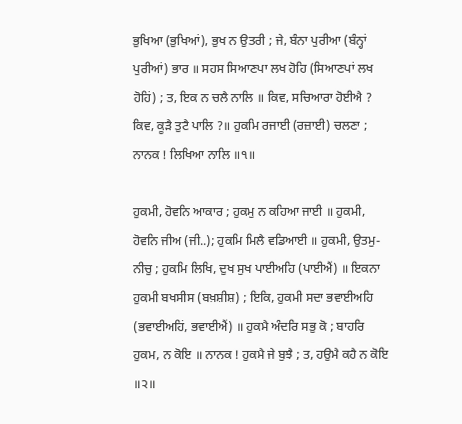ਭੁਖਿਆ (ਭੁਖਿਆਂ), ਭੁਖ ਨ ਉਤਰੀ ; ਜੇ, ਬੰਨਾ ਪੁਰੀਆ (ਬੰਨ੍ਹਾਂ ਪੁਰੀਆਂ) ਭਾਰ ॥ ਸਹਸ ਸਿਆਣਪਾ ਲਖ ਹੋਹਿ (ਸਿਆਣਪਾਂ ਲਖ ਹੋਹਿਂ) ; ਤ, ਇਕ ਨ ਚਲੈ ਨਾਲਿ ॥ ਕਿਵ, ਸਚਿਆਰਾ ਹੋਈਐ ? ਕਿਵ, ਕੂੜੈ ਤੁਟੈ ਪਾਲਿ ?॥ ਹੁਕਮਿ ਰਜਾਈ (ਰਜ਼ਾਈ) ਚਲਣਾ ; ਨਾਨਕ ! ਲਿਖਿਆ ਨਾਲਿ ॥੧॥

ਹੁਕਮੀ, ਹੋਵਨਿ ਆਕਾਰ ; ਹੁਕਮੁ ਨ ਕਹਿਆ ਜਾਈ ॥ ਹੁਕਮੀ, ਹੋਵਨਿ ਜੀਅ (ਜੀ..); ਹੁਕਮਿ ਮਿਲੈ ਵਡਿਆਈ ॥ ਹੁਕਮੀ, ਉਤਮੁ-ਨੀਚੁ ; ਹੁਕਮਿ ਲਿਖਿ, ਦੁਖ ਸੁਖ ਪਾਈਅਹਿ (ਪਾਈਐਂ) ॥ ਇਕਨਾ ਹੁਕਮੀ ਬਖਸੀਸ (ਬਖ਼ਸ਼ੀਸ਼) ; ਇਕਿ, ਹੁਕਮੀ ਸਦਾ ਭਵਾਈਅਹਿ (ਭਵਾਈਅਹਿਂ, ਭਵਾਈਐਂ) ॥ ਹੁਕਮੈ ਅੰਦਰਿ ਸਭੁ ਕੋ ; ਬਾਹਰਿ ਹੁਕਮ, ਨ ਕੋਇ ॥ ਨਾਨਕ ! ਹੁਕਮੈ ਜੇ ਬੁਝੈ ; ਤ, ਹਉਮੈ ਕਹੈ ਨ ਕੋਇ ॥੨॥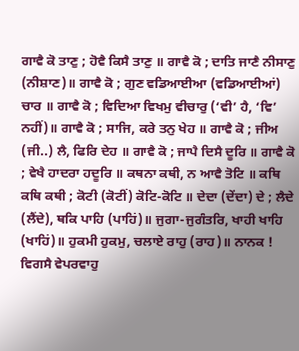ਗਾਵੈ ਕੋ ਤਾਣੁ ; ਹੋਵੈ ਕਿਸੈ ਤਾਣੁ ॥ ਗਾਵੈ ਕੋ ; ਦਾਤਿ ਜਾਣੈ ਨੀਸਾਣੁ (ਨੀਸ਼ਾਣ)॥ ਗਾਵੈ ਕੋ ; ਗੁਣ ਵਡਿਆਈਆ (ਵਡਿਆਈਆਂ) ਚਾਰ ॥ ਗਾਵੈ ਕੋ ; ਵਿਦਿਆ ਵਿਖਮੁ ਵੀਚਾਰੁ (‘ਵੀ’ ਹੈ, ‘ਵਿ’ ਨਹੀਂ)॥ ਗਾਵੈ ਕੋ ; ਸਾਜਿ, ਕਰੇ ਤਨੁ ਖੇਹ ॥ ਗਾਵੈ ਕੋ ; ਜੀਅ (ਜੀ..) ਲੈ, ਫਿਰਿ ਦੇਹ ॥ ਗਾਵੈ ਕੋ ; ਜਾਪੈ ਦਿਸੈ ਦੂਰਿ ॥ ਗਾਵੈ ਕੋ ; ਵੇਖੈ ਹਾਦਰਾ ਹਦੂਰਿ ॥ ਕਥਨਾ ਕਥੀ, ਨ ਆਵੈ ਤੋਟਿ ॥ ਕਥਿ ਕਥਿ ਕਥੀ ; ਕੋਟੀ (ਕੋਟੀਂ) ਕੋਟਿ-ਕੋਟਿ ॥ ਦੇਦਾ (ਦੇਂਦਾ) ਦੇ ; ਲੈਦੇ (ਲੈਂਦੇ), ਥਕਿ ਪਾਹਿ (ਪਾਹਿਂ)॥ ਜੁਗਾ-ਜੁਗੰਤਰਿ, ਖਾਹੀ ਖਾਹਿ (ਖਾਹਿਂ)॥ ਹੁਕਮੀ ਹੁਕਮੁ, ਚਲਾਏ ਰਾਹੁ (ਰਾਹ)॥ ਨਾਨਕ ! ਵਿਗਸੈ ਵੇਪਰਵਾਹੁ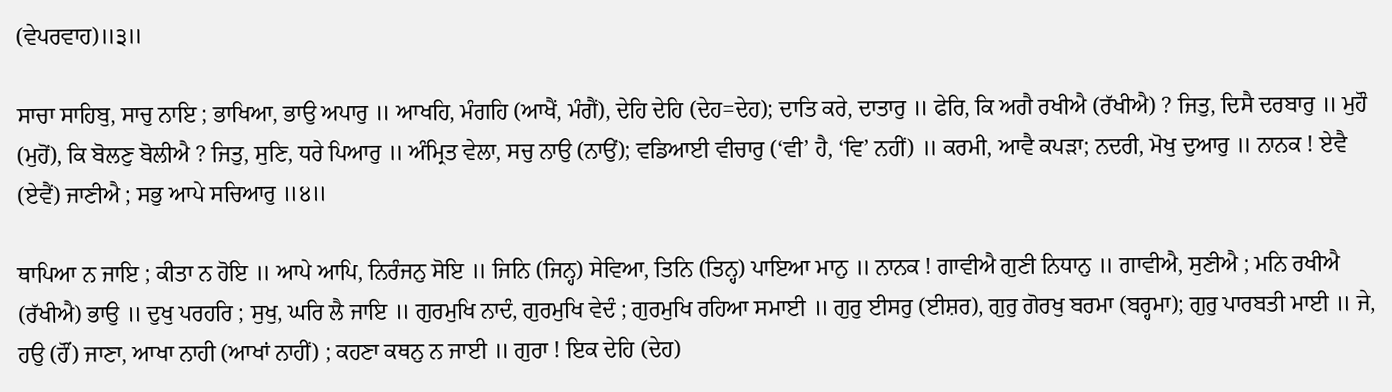(ਵੇਪਰਵਾਹ)॥੩॥

ਸਾਚਾ ਸਾਹਿਬੁ, ਸਾਚੁ ਨਾਇ ; ਭਾਖਿਆ, ਭਾਉ ਅਪਾਰੁ ॥ ਆਖਹਿ, ਮੰਗਹਿ (ਆਖੈਂ, ਮੰਗੈਂ), ਦੇਹਿ ਦੇਹਿ (ਦੇਹ=ਦੇਹ); ਦਾਤਿ ਕਰੇ, ਦਾਤਾਰੁ ॥ ਫੇਰਿ, ਕਿ ਅਗੈ ਰਖੀਐ (ਰੱਖੀਐ) ? ਜਿਤੁ, ਦਿਸੈ ਦਰਬਾਰੁ ॥ ਮੁਹੌ (ਮੁਹੋਂ), ਕਿ ਬੋਲਣੁ ਬੋਲੀਐ ? ਜਿਤੁ, ਸੁਣਿ, ਧਰੇ ਪਿਆਰੁ ॥ ਅੰਮ੍ਰਿਤ ਵੇਲਾ, ਸਚੁ ਨਾਉ (ਨਾਉਂ); ਵਡਿਆਈ ਵੀਚਾਰੁ (‘ਵੀ’ ਹੈ, ‘ਵਿ’ ਨਹੀਂ) ॥ ਕਰਮੀ, ਆਵੈ ਕਪੜਾ; ਨਦਰੀ, ਮੋਖੁ ਦੁਆਰੁ ॥ ਨਾਨਕ ! ਏਵੈ (ਏਵੈਂ) ਜਾਣੀਐ ; ਸਭੁ ਆਪੇ ਸਚਿਆਰੁ ॥੪॥

ਥਾਪਿਆ ਨ ਜਾਇ ; ਕੀਤਾ ਨ ਹੋਇ ॥ ਆਪੇ ਆਪਿ, ਨਿਰੰਜਨੁ ਸੋਇ ॥ ਜਿਨਿ (ਜਿਨ੍ਹ) ਸੇਵਿਆ, ਤਿਨਿ (ਤਿਨ੍ਹ) ਪਾਇਆ ਮਾਨੁ ॥ ਨਾਨਕ ! ਗਾਵੀਐ ਗੁਣੀ ਨਿਧਾਨੁ ॥ ਗਾਵੀਐ, ਸੁਣੀਐ ; ਮਨਿ ਰਖੀਐ (ਰੱਖੀਐ) ਭਾਉ ॥ ਦੁਖੁ ਪਰਹਰਿ ; ਸੁਖੁ, ਘਰਿ ਲੈ ਜਾਇ ॥ ਗੁਰਮੁਖਿ ਨਾਦੰ, ਗੁਰਮੁਖਿ ਵੇਦੰ ; ਗੁਰਮੁਖਿ ਰਹਿਆ ਸਮਾਈ ॥ ਗੁਰੁ ਈਸਰੁ (ਈਸ਼ਰ), ਗੁਰੁ ਗੋਰਖੁ ਬਰਮਾ (ਬਰ੍ਹਮਾ); ਗੁਰੁ ਪਾਰਬਤੀ ਮਾਈ ॥ ਜੇ, ਹਉ (ਹੌਂ) ਜਾਣਾ, ਆਖਾ ਨਾਹੀ (ਆਖਾਂ ਨਾਹੀਂ) ; ਕਹਣਾ ਕਥਨੁ ਨ ਜਾਈ ॥ ਗੁਰਾ ! ਇਕ ਦੇਹਿ (ਦੇਹ)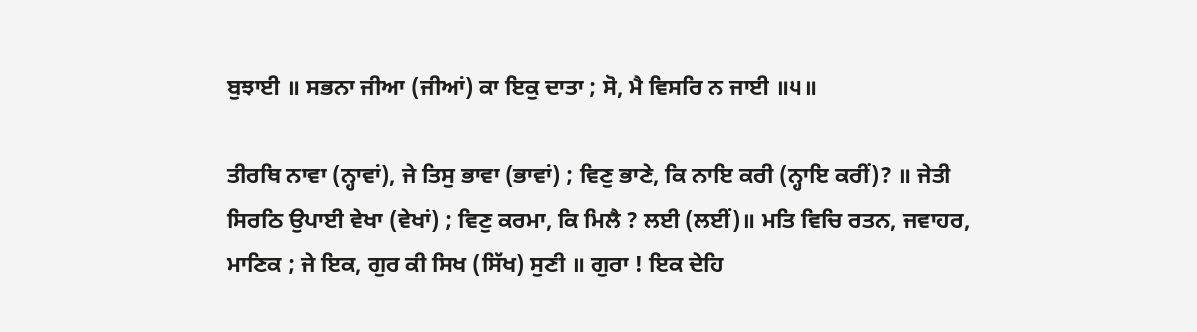ਬੁਝਾਈ ॥ ਸਭਨਾ ਜੀਆ (ਜੀਆਂ) ਕਾ ਇਕੁ ਦਾਤਾ ; ਸੋ, ਮੈ ਵਿਸਰਿ ਨ ਜਾਈ ॥੫॥

ਤੀਰਥਿ ਨਾਵਾ (ਨ੍ਹਾਵਾਂ), ਜੇ ਤਿਸੁ ਭਾਵਾ (ਭਾਵਾਂ) ; ਵਿਣੁ ਭਾਣੇ, ਕਿ ਨਾਇ ਕਰੀ (ਨ੍ਹਾਇ ਕਰੀਂ)? ॥ ਜੇਤੀ ਸਿਰਠਿ ਉਪਾਈ ਵੇਖਾ (ਵੇਖਾਂ) ; ਵਿਣੁ ਕਰਮਾ, ਕਿ ਮਿਲੈ ? ਲਈ (ਲਈਂ)॥ ਮਤਿ ਵਿਚਿ ਰਤਨ, ਜਵਾਹਰ, ਮਾਣਿਕ ; ਜੇ ਇਕ, ਗੁਰ ਕੀ ਸਿਖ (ਸਿੱਖ) ਸੁਣੀ ॥ ਗੁਰਾ ! ਇਕ ਦੇਹਿ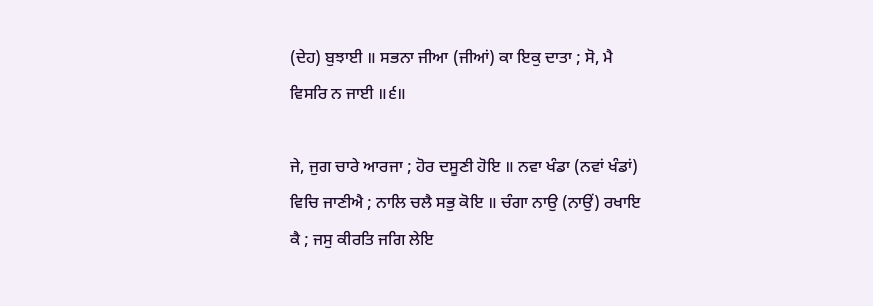(ਦੇਹ) ਬੁਝਾਈ ॥ ਸਭਨਾ ਜੀਆ (ਜੀਆਂ) ਕਾ ਇਕੁ ਦਾਤਾ ; ਸੋ, ਮੈ ਵਿਸਰਿ ਨ ਜਾਈ ॥੬॥

ਜੇ, ਜੁਗ ਚਾਰੇ ਆਰਜਾ ; ਹੋਰ ਦਸੂਣੀ ਹੋਇ ॥ ਨਵਾ ਖੰਡਾ (ਨਵਾਂ ਖੰਡਾਂ) ਵਿਚਿ ਜਾਣੀਐ ; ਨਾਲਿ ਚਲੈ ਸਭੁ ਕੋਇ ॥ ਚੰਗਾ ਨਾਉ (ਨਾਉਂ) ਰਖਾਇ ਕੈ ; ਜਸੁ ਕੀਰਤਿ ਜਗਿ ਲੇਇ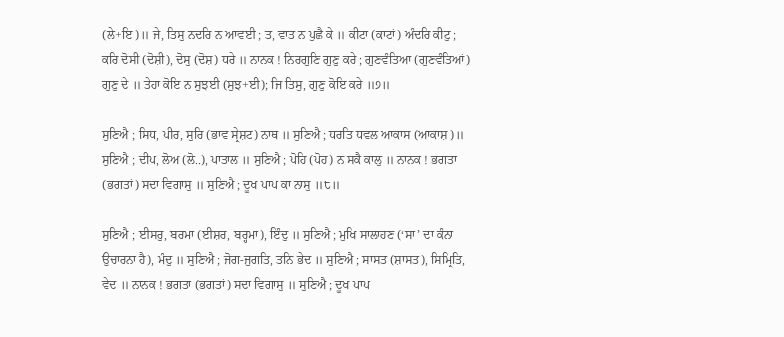(ਲੇ+ਇ)॥ ਜੇ, ਤਿਸੁ ਨਦਰਿ ਨ ਆਵਈ ; ਤ, ਵਾਤ ਨ ਪੁਛੈ ਕੇ ॥ ਕੀਟਾ (ਕਾਟਾਂ) ਅੰਦਰਿ ਕੀਟੁ ; ਕਰਿ ਦੋਸੀ (ਦੋਸ਼ੀ), ਦੋਸੁ (ਦੋਸ਼) ਧਰੇ ॥ ਨਾਨਕ ! ਨਿਰਗੁਣਿ ਗੁਣੁ ਕਰੇ ; ਗੁਣਵੰਤਿਆ (ਗੁਣਵੰਤਿਆਂ) ਗੁਣੁ ਦੇ ॥ ਤੇਹਾ ਕੋਇ ਨ ਸੁਝਈ (ਸੁਝ+ਈ); ਜਿ ਤਿਸੁ, ਗੁਣੁ ਕੋਇ ਕਰੇ ॥੭॥

ਸੁਣਿਐ ; ਸਿਧ, ਪੀਰ, ਸੁਰਿ (ਭਾਵ ਸ੍ਰੇਸ਼ਟ) ਨਾਥ ॥ ਸੁਣਿਐ ; ਧਰਤਿ ਧਵਲ ਆਕਾਸ (ਆਕਾਸ਼)॥ ਸੁਣਿਐ ; ਦੀਪ, ਲੋਅ (ਲੋ..), ਪਾਤਾਲ ॥ ਸੁਣਿਐ ; ਪੋਹਿ (ਪੋਹ) ਨ ਸਕੈ ਕਾਲੁ ॥ ਨਾਨਕ ! ਭਗਤਾ (ਭਗਤਾਂ) ਸਦਾ ਵਿਗਾਸੁ ॥ ਸੁਣਿਐ ; ਦੂਖ ਪਾਪ ਕਾ ਨਾਸੁ ॥੮॥

ਸੁਣਿਐ ; ਈਸਰੁ, ਬਰਮਾ (ਈਸ਼ਰ, ਬਰ੍ਹਮਾ), ਇੰਦੁ ॥ ਸੁਣਿਐ ; ਮੁਖਿ ਸਾਲਾਹਣ (‘ਸਾ’ ਦਾ ਕੰਨਾ ਉਚਾਰਨਾ ਹੈ), ਮੰਦੁ ॥ ਸੁਣਿਐ ; ਜੋਗ-ਜੁਗਤਿ, ਤਨਿ ਭੇਦ ॥ ਸੁਣਿਐ ; ਸਾਸਤ (ਸ਼ਾਸਤ), ਸਿਮ੍ਰਿਤਿ, ਵੇਦ ॥ ਨਾਨਕ ! ਭਗਤਾ (ਭਗਤਾਂ) ਸਦਾ ਵਿਗਾਸੁ ॥ ਸੁਣਿਐ ; ਦੂਖ ਪਾਪ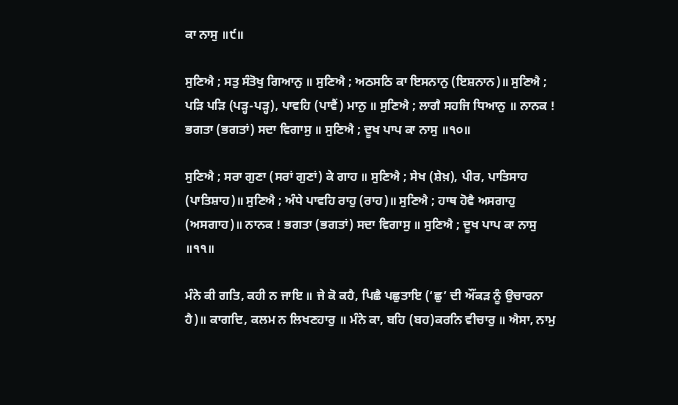ਕਾ ਨਾਸੁ ॥੯॥

ਸੁਣਿਐ ; ਸਤੁ ਸੰਤੋਖੁ ਗਿਆਨੁ ॥ ਸੁਣਿਐ ; ਅਠਸਠਿ ਕਾ ਇਸਨਾਨੁ (ਇਸ਼ਨਾਨ)॥ ਸੁਣਿਐ ; ਪੜਿ ਪੜਿ (ਪੜ੍ਹ-ਪੜ੍ਹ), ਪਾਵਹਿ (ਪਾਵੈਂ) ਮਾਨੁ ॥ ਸੁਣਿਐ ; ਲਾਗੈ ਸਹਜਿ ਧਿਆਨੁ ॥ ਨਾਨਕ ! ਭਗਤਾ (ਭਗਤਾਂ) ਸਦਾ ਵਿਗਾਸੁ ॥ ਸੁਣਿਐ ; ਦੂਖ ਪਾਪ ਕਾ ਨਾਸੁ ॥੧੦॥

ਸੁਣਿਐ ; ਸਰਾ ਗੁਣਾ (ਸਰਾਂ ਗੁਣਾਂ) ਕੇ ਗਾਹ ॥ ਸੁਣਿਐ ; ਸੇਖ (ਸ਼ੇਖ਼), ਪੀਰ, ਪਾਤਿਸਾਹ (ਪਾਤਿਸ਼ਾਹ)॥ ਸੁਣਿਐ ; ਅੰਧੇ ਪਾਵਹਿ ਰਾਹੁ (ਰਾਹ)॥ ਸੁਣਿਐ ; ਹਾਥ ਹੋਵੈ ਅਸਗਾਹੁ (ਅਸਗਾਹ)॥ ਨਾਨਕ ! ਭਗਤਾ (ਭਗਤਾਂ) ਸਦਾ ਵਿਗਾਸੁ ॥ ਸੁਣਿਐ ; ਦੂਖ ਪਾਪ ਕਾ ਨਾਸੁ ॥੧੧॥

ਮੰਨੇ ਕੀ ਗਤਿ, ਕਹੀ ਨ ਜਾਇ ॥ ਜੇ ਕੋ ਕਹੈ, ਪਿਛੈ ਪਛੁਤਾਇ (‘ਛੁ’ ਦੀ ਔਂਕੜ ਨੂੰ ਉਚਾਰਨਾ ਹੈ)॥ ਕਾਗਦਿ, ਕਲਮ ਨ ਲਿਖਣਹਾਰੁ ॥ ਮੰਨੇ ਕਾ, ਬਹਿ (ਬਹ)ਕਰਨਿ ਵੀਚਾਰੁ ॥ ਐਸਾ, ਨਾਮੁ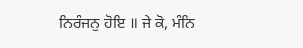ਨਿਰੰਜਨੁ ਹੋਇ ॥ ਜੇ ਕੋ, ਮੰਨਿ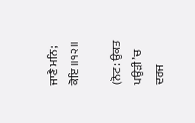ਜਾਣੈ ਮਨਿ; ਕੋਇ ॥੧੨॥

(ਨੋਟ: ਉਕਤ ਪਉੜੀ ’ਚ ਦਰਜ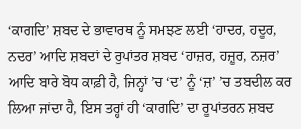‘ਕਾਗਦਿ’ ਸ਼ਬਦ ਦੇ ਭਾਵਾਰਥ ਨੂੰ ਸਮਝਣ ਲਈ ‘ਹਾਦਰ, ਹਦੂਰ, ਨਦਰ’ ਆਦਿ ਸ਼ਬਦਾਂ ਦੇ ਰੁਪਾਂਤਰ ਸ਼ਬਦ ‘ਹਾਜ਼ਰ, ਹਜ਼ੂਰ, ਨਜ਼ਰ’ ਆਦਿ ਬਾਰੇ ਬੋਧ ਕਾਫ਼ੀ ਹੈ, ਜਿਨ੍ਹਾਂ ’ਚ ‘ਦ’ ਨੂੰ ‘ਜ਼’ ’ਚ ਤਬਦੀਲ ਕਰ ਲਿਆ ਜਾਂਦਾ ਹੈ, ਇਸ ਤਰ੍ਹਾਂ ਹੀ ‘ਕਾਗਦਿ’ ਦਾ ਰੂਪਾਂਤਰਨ ਸ਼ਬਦ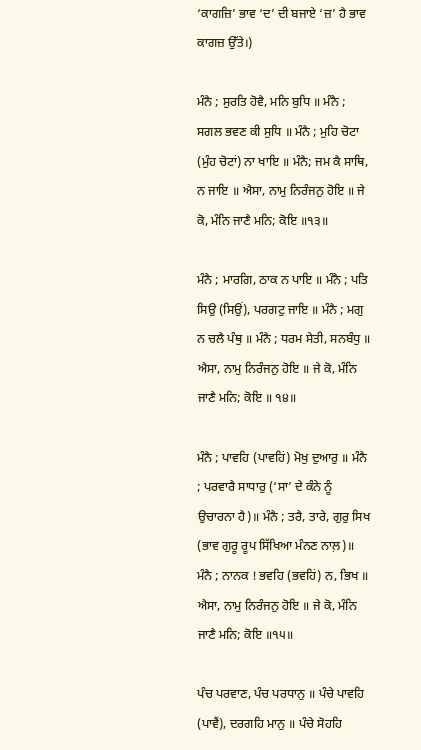‘ਕਾਗਜ਼ਿ’ ਭਾਵ ‘ਦ’ ਦੀ ਬਜਾਏ ‘ਜ਼’ ਹੈ ਭਾਵ ਕਾਗਜ਼ ਉੱਤੇ।)

ਮੰਨੈ ; ਸੁਰਤਿ ਹੋਵੈ, ਮਨਿ ਬੁਧਿ ॥ ਮੰਨੈ ; ਸਗਲ ਭਵਣ ਕੀ ਸੁਧਿ ॥ ਮੰਨੈ ; ਮੁਹਿ ਚੋਟਾ (ਮੁੰਹ ਚੋਟਾਂ) ਨਾ ਖਾਇ ॥ ਮੰਨੈ; ਜਮ ਕੈ ਸਾਥਿ, ਨ ਜਾਇ ॥ ਐਸਾ, ਨਾਮੁ ਨਿਰੰਜਨੁ ਹੋਇ ॥ ਜੇ ਕੋ, ਮੰਨਿ ਜਾਣੈ ਮਨਿ; ਕੋਇ ॥੧੩॥

ਮੰਨੈ ; ਮਾਰਗਿ, ਠਾਕ ਨ ਪਾਇ ॥ ਮੰਨੈ ; ਪਤਿ ਸਿਉ (ਸਿਉਂ), ਪਰਗਟੁ ਜਾਇ ॥ ਮੰਨੈ ; ਮਗੁ ਨ ਚਲੈ ਪੰਥੁ ॥ ਮੰਨੈ ; ਧਰਮ ਸੇਤੀ, ਸਨਬੰਧੁ ॥ ਐਸਾ, ਨਾਮੁ ਨਿਰੰਜਨੁ ਹੋਇ ॥ ਜੇ ਕੋ, ਮੰਨਿ ਜਾਣੈ ਮਨਿ; ਕੋਇ ॥ ੧੪॥

ਮੰਨੈ ; ਪਾਵਹਿ (ਪਾਵਹਿਂ) ਮੋਖੁ ਦੁਆਰੁ ॥ ਮੰਨੈ ; ਪਰਵਾਰੈ ਸਾਧਾਰੁ (‘ਸਾ’ ਦੇ ਕੰਨੇ ਨੂੰ ਉਚਾਰਨਾ ਹੈ)॥ ਮੰਨੈ ; ਤਰੈ, ਤਾਰੇ, ਗੁਰੁ ਸਿਖ (ਭਾਵ ਗੁਰੂ ਰੂਪ ਸਿੱਖਿਆ ਮੰਨਣ ਨਾਲ਼)॥ ਮੰਨੈ ; ਨਾਨਕ ! ਭਵਹਿ (ਭਵਹਿਂ) ਨ, ਭਿਖ ॥ ਐਸਾ, ਨਾਮੁ ਨਿਰੰਜਨੁ ਹੋਇ ॥ ਜੇ ਕੋ, ਮੰਨਿ ਜਾਣੈ ਮਨਿ; ਕੋਇ ॥੧੫॥

ਪੰਚ ਪਰਵਾਣ, ਪੰਚ ਪਰਧਾਨੁ ॥ ਪੰਚੇ ਪਾਵਹਿ (ਪਾਵੈਂ), ਦਰਗਹਿ ਮਾਨੁ ॥ ਪੰਚੇ ਸੋਹਹਿ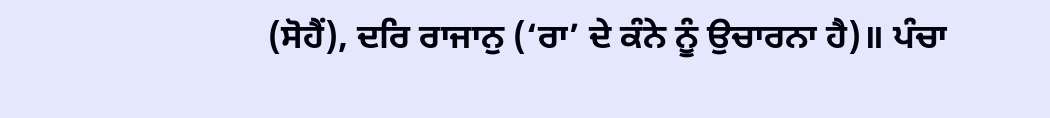(ਸੋਹੈਂ), ਦਰਿ ਰਾਜਾਨੁ (‘ਰਾ’ ਦੇ ਕੰਨੇ ਨੂੰ ਉਚਾਰਨਾ ਹੈ)॥ ਪੰਚਾ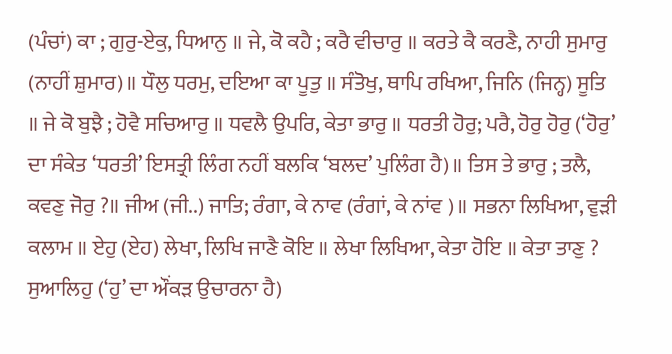(ਪੰਚਾਂ) ਕਾ ; ਗੁਰੁ-ਏਕੁ, ਧਿਆਨੁ ॥ ਜੇ, ਕੋ ਕਹੈ ; ਕਰੈ ਵੀਚਾਰੁ ॥ ਕਰਤੇ ਕੈ ਕਰਣੈ, ਨਾਹੀ ਸੁਮਾਰੁ (ਨਾਹੀਂ ਸ਼ੁਮਾਰ)॥ ਧੌਲੁ ਧਰਮੁ, ਦਇਆ ਕਾ ਪੂਤੁ ॥ ਸੰਤੋਖੁ, ਥਾਪਿ ਰਖਿਆ, ਜਿਨਿ (ਜਿਨ੍ਹ) ਸੂਤਿ ॥ ਜੇ ਕੋ ਬੁਝੈ ; ਹੋਵੈ ਸਚਿਆਰੁ ॥ ਧਵਲੈ ਉਪਰਿ, ਕੇਤਾ ਭਾਰੁ ॥ ਧਰਤੀ ਹੋਰੁ; ਪਰੈ, ਹੋਰੁ ਹੋਰੁ (‘ਹੋਰੁ’ ਦਾ ਸੰਕੇਤ ‘ਧਰਤੀ’ ਇਸਤ੍ਰੀ ਲਿੰਗ ਨਹੀਂ ਬਲਕਿ ‘ਬਲਦ’ ਪੁਲਿੰਗ ਹੈ)॥ ਤਿਸ ਤੇ ਭਾਰੁ ; ਤਲੈ, ਕਵਣੁ ਜੋਰੁ ?॥ ਜੀਅ (ਜੀ..) ਜਾਤਿ; ਰੰਗਾ, ਕੇ ਨਾਵ (ਰੰਗਾਂ, ਕੇ ਨਾਂਵ )॥ ਸਭਨਾ ਲਿਖਿਆ, ਵੁੜੀ ਕਲਾਮ ॥ ਏਹੁ (ਏਹ) ਲੇਖਾ, ਲਿਖਿ ਜਾਣੈ ਕੋਇ ॥ ਲੇਖਾ ਲਿਖਿਆ, ਕੇਤਾ ਹੋਇ ॥ ਕੇਤਾ ਤਾਣੁ ? ਸੁਆਲਿਹੁ (‘ਹੁ’ ਦਾ ਔਂਕੜ ਉਚਾਰਨਾ ਹੈ)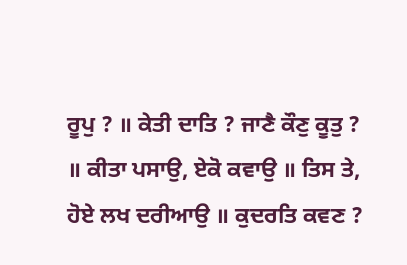ਰੂਪੁ ? ॥ ਕੇਤੀ ਦਾਤਿ ? ਜਾਣੈ ਕੌਣੁ ਕੂਤੁ ? ॥ ਕੀਤਾ ਪਸਾਉ, ਏਕੋ ਕਵਾਉ ॥ ਤਿਸ ਤੇ, ਹੋਏ ਲਖ ਦਰੀਆਉ ॥ ਕੁਦਰਤਿ ਕਵਣ ?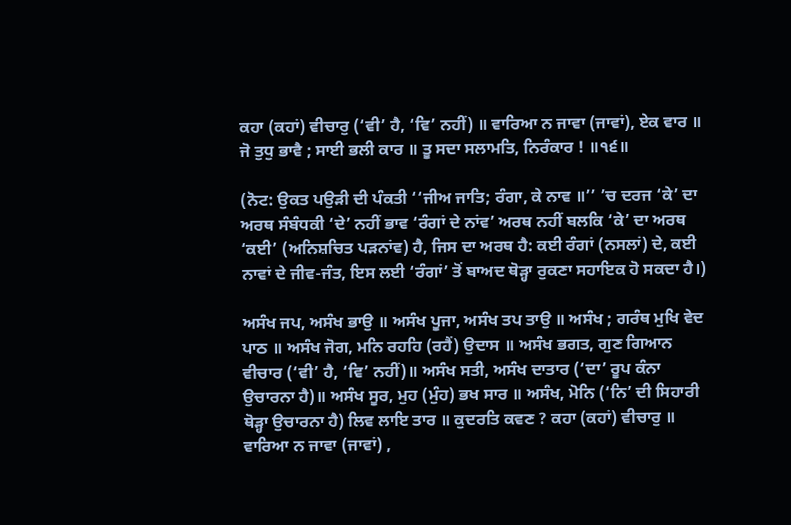ਕਹਾ (ਕਹਾਂ) ਵੀਚਾਰੁ (‘ਵੀ’ ਹੈ, ‘ਵਿ’ ਨਹੀਂ) ॥ ਵਾਰਿਆ ਨ ਜਾਵਾ (ਜਾਵਾਂ), ਏਕ ਵਾਰ ॥ ਜੋ ਤੁਧੁ ਭਾਵੈ ; ਸਾਈ ਭਲੀ ਕਾਰ ॥ ਤੂ ਸਦਾ ਸਲਾਮਤਿ, ਨਿਰੰਕਾਰ ! ॥੧੬॥

(ਨੋਟ: ਉਕਤ ਪਉੜੀ ਦੀ ਪੰਕਤੀ ‘‘ਜੀਅ ਜਾਤਿ; ਰੰਗਾ, ਕੇ ਨਾਵ ॥’’ ’ਚ ਦਰਜ ‘ਕੇ’ ਦਾ ਅਰਥ ਸੰਬੰਧਕੀ ‘ਦੇ’ ਨਹੀਂ ਭਾਵ ‘ਰੰਗਾਂ ਦੇ ਨਾਂਵ’ ਅਰਥ ਨਹੀਂ ਬਲਕਿ ‘ਕੇ’ ਦਾ ਅਰਥ ‘ਕਈ’ (ਅਨਿਸ਼ਚਿਤ ਪੜਨਾਂਵ) ਹੈ, ਜਿਸ ਦਾ ਅਰਥ ਹੈ: ਕਈ ਰੰਗਾਂ (ਨਸਲਾਂ) ਦੇ, ਕਈ ਨਾਵਾਂ ਦੇ ਜੀਵ-ਜੰਤ, ਇਸ ਲਈ ‘ਰੰਗਾਂ’ ਤੋਂ ਬਾਅਦ ਥੋੜ੍ਹਾ ਰੁਕਣਾ ਸਹਾਇਕ ਹੋ ਸਕਦਾ ਹੈ।)

ਅਸੰਖ ਜਪ, ਅਸੰਖ ਭਾਉ ॥ ਅਸੰਖ ਪੂਜਾ, ਅਸੰਖ ਤਪ ਤਾਉ ॥ ਅਸੰਖ ; ਗਰੰਥ ਮੁਖਿ ਵੇਦ ਪਾਠ ॥ ਅਸੰਖ ਜੋਗ, ਮਨਿ ਰਹਹਿ (ਰਹੈਂ) ਉਦਾਸ ॥ ਅਸੰਖ ਭਗਤ, ਗੁਣ ਗਿਆਨ ਵੀਚਾਰ (‘ਵੀ’ ਹੈ, ‘ਵਿ’ ਨਹੀਂ)॥ ਅਸੰਖ ਸਤੀ, ਅਸੰਖ ਦਾਤਾਰ (‘ਦਾ’ ਰੂਪ ਕੰਨਾ ਉਚਾਰਨਾ ਹੈ)॥ ਅਸੰਖ ਸੂਰ, ਮੁਹ (ਮੁੰਹ) ਭਖ ਸਾਰ ॥ ਅਸੰਖ, ਮੋਨਿ (‘ਨਿ’ ਦੀ ਸਿਹਾਰੀ ਥੋੜ੍ਹਾ ਉਚਾਰਨਾ ਹੈ) ਲਿਵ ਲਾਇ ਤਾਰ ॥ ਕੁਦਰਤਿ ਕਵਣ ? ਕਹਾ (ਕਹਾਂ) ਵੀਚਾਰੁ ॥ ਵਾਰਿਆ ਨ ਜਾਵਾ (ਜਾਵਾਂ) ,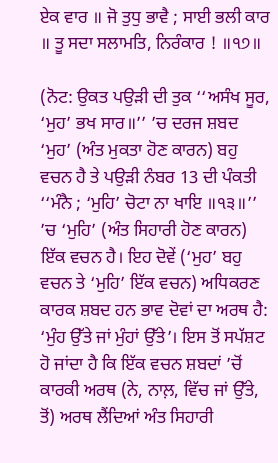ਏਕ ਵਾਰ ॥ ਜੋ ਤੁਧੁ ਭਾਵੈ ; ਸਾਈ ਭਲੀ ਕਾਰ ॥ ਤੂ ਸਦਾ ਸਲਾਮਤਿ, ਨਿਰੰਕਾਰ ! ॥੧੭॥

(ਨੋਟ: ਉਕਤ ਪਉੜੀ ਦੀ ਤੁਕ ‘‘ਅਸੰਖ ਸੂਰ, ‘ਮੁਹ’ ਭਖ ਸਾਰ॥’’ ’ਚ ਦਰਜ ਸ਼ਬਦ ‘ਮੁਹ’ (ਅੰਤ ਮੁਕਤਾ ਹੋਣ ਕਾਰਨ) ਬਹੁ ਵਚਨ ਹੈ ਤੇ ਪਉੜੀ ਨੰਬਰ 13 ਦੀ ਪੰਕਤੀ ‘‘ਮੰਨੈ ; ‘ਮੁਹਿ’ ਚੋਟਾ ਨਾ ਖਾਇ ॥੧੩॥’’ ’ਚ ‘ਮੁਹਿ’ (ਅੰਤ ਸਿਹਾਰੀ ਹੋਣ ਕਾਰਨ) ਇੱਕ ਵਚਨ ਹੈ। ਇਹ ਦੋਵੇਂ (‘ਮੁਹ’ ਬਹੁ ਵਚਨ ਤੇ ‘ਮੁਹਿ’ ਇੱਕ ਵਚਨ) ਅਧਿਕਰਣ ਕਾਰਕ ਸ਼ਬਦ ਹਨ ਭਾਵ ਦੋਵਾਂ ਦਾ ਅਰਥ ਹੈ: ‘ਮੁੰਹ ਉੱਤੇ ਜਾਂ ਮੁੰਹਾਂ ਉੱਤੇ’। ਇਸ ਤੋਂ ਸਪੱਸ਼ਟ ਹੋ ਜਾਂਦਾ ਹੈ ਕਿ ਇੱਕ ਵਚਨ ਸ਼ਬਦਾਂ ’ਚੋਂ ਕਾਰਕੀ ਅਰਥ (ਨੇ, ਨਾਲ਼, ਵਿੱਚ ਜਾਂ ਉੱਤੇ, ਤੋਂ) ਅਰਥ ਲੈਂਦਿਆਂ ਅੰਤ ਸਿਹਾਰੀ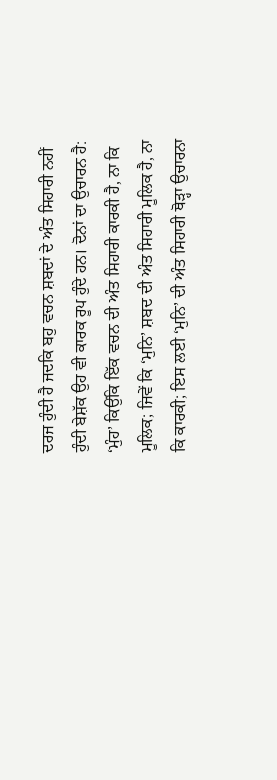ਦਰਜ ਹੁੰਦੀ ਹੈ ਜਦਕਿ ਬਹੁ ਵਚਨ ਸ਼ਬਦਾਂ ਦੇ ਅੰਤ ਸਿਹਾਰੀ ਨਹੀਂ ਹੁੰਦੀ ਬੇਸ਼ੱਕ ਉਹ ਵੀ ਕਾਰਕ ਰੂਪ ਹੁੰਦੇ ਹਨ। ਦੋਨਾਂ ਦਾ ਉਚਾਰਨ ਹੈ: ‘ਮੁੰਹ’ ਕਿਉਂਕਿ ਇੱਕ ਵਚਨ ਦੀ ਅੰਤ ਸਿਹਾਰੀ ਕਾਰਕੀ ਹੈ, ਨਾ ਕਿ ਮੂਲਿਕ; ਜਿਵੇਂ ਕਿ ‘ਮੁਨਿ’ ਸ਼ਬਦ ਦੀ ਅੰਤ ਸਿਹਾਰੀ ਮੂਲਿਕ ਹੈ, ਨਾ ਕਿ ਕਾਰਕੀ; ਇਸ ਲਈ ‘ਮੁਨਿ’ ਦੀ ਅੰਤ ਸਿਹਾਰੀ ਥੋੜ੍ਹਾ ਉਚਾਰਨਾ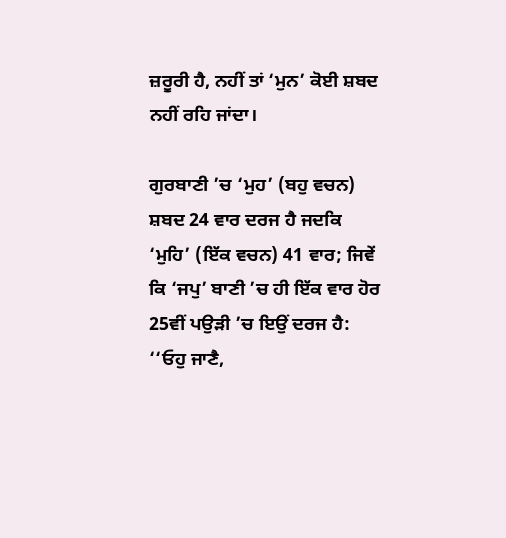ਜ਼ਰੂਰੀ ਹੈ, ਨਹੀਂ ਤਾਂ ‘ਮੁਨ’ ਕੋਈ ਸ਼ਬਦ ਨਹੀਂ ਰਹਿ ਜਾਂਦਾ।

ਗੁਰਬਾਣੀ ’ਚ ‘ਮੁਹ’ (ਬਹੁ ਵਚਨ) ਸ਼ਬਦ 24 ਵਾਰ ਦਰਜ ਹੈ ਜਦਕਿ ‘ਮੁਹਿ’ (ਇੱਕ ਵਚਨ) 41 ਵਾਰ; ਜਿਵੇਂ ਕਿ ‘ਜਪੁ’ ਬਾਣੀ ’ਚ ਹੀ ਇੱਕ ਵਾਰ ਹੋਰ 25ਵੀਂ ਪਉੜੀ ’ਚ ਇਉਂ ਦਰਜ ਹੈ: ‘‘ਓਹੁ ਜਾਣੈ,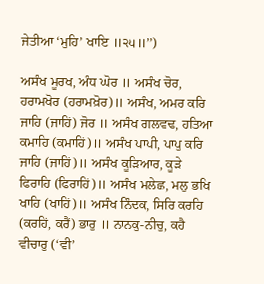ਜੇਤੀਆ ‘ਮੁਹਿ’ ਖਾਇ ॥੨੫॥’’)

ਅਸੰਖ ਮੂਰਖ, ਅੰਧ ਘੋਰ ॥ ਅਸੰਖ ਚੋਰ, ਹਰਾਮਖੋਰ (ਹਰਾਮਖ਼ੋਰ)॥ ਅਸੰਖ, ਅਮਰ ਕਰਿ ਜਾਹਿ (ਜਾਹਿਂ) ਜੋਰ ॥ ਅਸੰਖ ਗਲਵਢ, ਹਤਿਆ ਕਮਾਹਿ (ਕਮਾਹਿਂ)॥ ਅਸੰਖ ਪਾਪੀ, ਪਾਪੁ ਕਰਿ ਜਾਹਿ (ਜਾਹਿਂ)॥ ਅਸੰਖ ਕੂੜਿਆਰ, ਕੂੜੇ ਫਿਰਾਹਿ (ਫਿਰਾਹਿਂ)॥ ਅਸੰਖ ਮਲੇਛ, ਮਲੁ ਭਖਿ ਖਾਹਿ (ਖਾਹਿਂ)॥ ਅਸੰਖ ਨਿੰਦਕ, ਸਿਰਿ ਕਰਹਿ (ਕਰਹਿਂ, ਕਰੈਂ) ਭਾਰੁ ॥ ਨਾਨਕੁ-ਨੀਚੁ, ਕਹੈ ਵੀਚਾਰੁ (‘ਵੀ’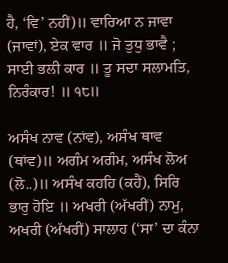ਹੈ, ‘ਵਿ’ ਨਹੀਂ)॥ ਵਾਰਿਆ ਨ ਜਾਵਾ (ਜਾਵਾਂ), ਏਕ ਵਾਰ ॥ ਜੋ ਤੁਧੁ ਭਾਵੈ ; ਸਾਈ ਭਲੀ ਕਾਰ ॥ ਤੂ ਸਦਾ ਸਲਾਮਤਿ, ਨਿਰੰਕਾਰ! ॥ ੧੮॥

ਅਸੰਖ ਨਾਵ (ਨਾਂਵ), ਅਸੰਖ ਥਾਵ (ਥਾਂਵ)॥ ਅਗੰਮ ਅਗੰਮ, ਅਸੰਖ ਲੋਅ (ਲੋ..)॥ ਅਸੰਖ ਕਹਹਿ (ਕਹੈਂ), ਸਿਰਿ ਭਾਰੁ ਹੋਇ ॥ ਅਖਰੀ (ਅੱਖਰੀਂ) ਨਾਮੁ, ਅਖਰੀ (ਅੱਖਰੀਂ) ਸਾਲਾਹ (‘ਸਾ’ ਦਾ ਕੰਨਾ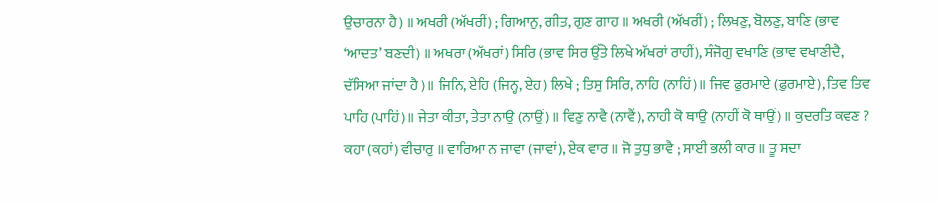ਉਚਾਰਨਾ ਹੈ) ॥ ਅਖਰੀ (ਅੱਖਰੀਂ) ; ਗਿਆਨੁ, ਗੀਤ, ਗੁਣ ਗਾਹ ॥ ਅਖਰੀ (ਅੱਖਰੀਂ) ; ਲਿਖਣੁ, ਬੋਲਣੁ, ਬਾਣਿ (ਭਾਵ ‘ਆਦਤ’ ਬਣਦੀ) ॥ ਅਖਰਾ (ਅੱਖਰਾਂ) ਸਿਰਿ (ਭਾਵ ਸਿਰ ਉੱਤੇ ਲਿਖੇ ਅੱਖਰਾਂ ਰਾਹੀਂ), ਸੰਜੋਗੁ ਵਖਾਣਿ (ਭਾਵ ਵਖਾਣੀਦੈ, ਦੱਸਿਆ ਜਾਂਦਾ ਹੈ)॥ ਜਿਨਿ, ਏਹਿ (ਜਿਨ੍ਹ, ਏਹ) ਲਿਖੇ ; ਤਿਸੁ ਸਿਰਿ, ਨਾਹਿ (ਨਾਹਿਂ)॥ ਜਿਵ ਫੁਰਮਾਏ (ਫ਼ੁਰਮਾਏ), ਤਿਵ ਤਿਵ ਪਾਹਿ (ਪਾਹਿਂ)॥ ਜੇਤਾ ਕੀਤਾ, ਤੇਤਾ ਨਾਉ (ਨਾਉਂ) ॥ ਵਿਣੁ ਨਾਵੈ (ਨਾਵੈਂ), ਨਾਹੀ ਕੋ ਥਾਉ (ਨਾਹੀਂ ਕੋ ਥਾਉਂ) ॥ ਕੁਦਰਤਿ ਕਵਣ ? ਕਹਾ (ਕਹਾਂ) ਵੀਚਾਰੁ ॥ ਵਾਰਿਆ ਨ ਜਾਵਾ (ਜਾਵਾਂ), ਏਕ ਵਾਰ ॥ ਜੋ ਤੁਧੁ ਭਾਵੈ ; ਸਾਈ ਭਲੀ ਕਾਰ ॥ ਤੂ ਸਦਾ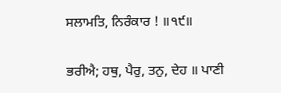ਸਲਾਮਤਿ, ਨਿਰੰਕਾਰ ! ॥੧੯॥

ਭਰੀਐ; ਹਥੁ, ਪੈਰੁ, ਤਨੁ, ਦੇਹ ॥ ਪਾਣੀ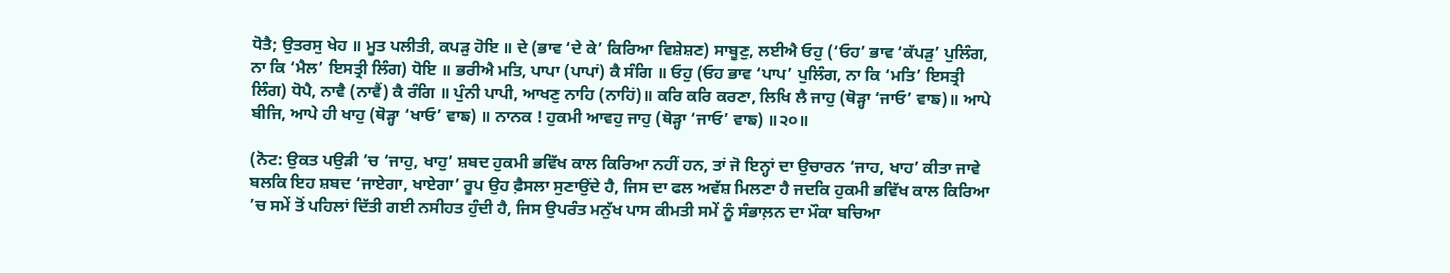ਧੋਤੈ; ਉਤਰਸੁ ਖੇਹ ॥ ਮੂਤ ਪਲੀਤੀ, ਕਪੜੁ ਹੋਇ ॥ ਦੇ (ਭਾਵ ‘ਦੇ ਕੇ’ ਕਿਰਿਆ ਵਿਸ਼ੇਸ਼ਣ) ਸਾਬੂਣੁ, ਲਈਐ ਓਹੁ (‘ਓਹ’ ਭਾਵ ‘ਕੱਪੜੁ’ ਪੁਲਿੰਗ, ਨਾ ਕਿ ‘ਮੈਲ’ ਇਸਤ੍ਰੀ ਲਿੰਗ) ਧੋਇ ॥ ਭਰੀਐ ਮਤਿ, ਪਾਪਾ (ਪਾਪਾਂ) ਕੈ ਸੰਗਿ ॥ ਓਹੁ (ਓਹ ਭਾਵ ‘ਪਾਪ’ ਪੁਲਿੰਗ, ਨਾ ਕਿ ‘ਮਤਿ’ ਇਸਤ੍ਰੀ ਲਿੰਗ) ਧੋਪੈ, ਨਾਵੈ (ਨਾਵੈਂ) ਕੈ ਰੰਗਿ ॥ ਪੁੰਨੀ ਪਾਪੀ, ਆਖਣੁ ਨਾਹਿ (ਨਾਹਿਂ)॥ ਕਰਿ ਕਰਿ ਕਰਣਾ, ਲਿਖਿ ਲੈ ਜਾਹੁ (ਥੋੜ੍ਹਾ ‘ਜਾਓ’ ਵਾਙ)॥ ਆਪੇ ਬੀਜਿ, ਆਪੇ ਹੀ ਖਾਹੁ (ਥੋੜ੍ਹਾ ‘ਖਾਓ’ ਵਾਙ) ॥ ਨਾਨਕ ! ਹੁਕਮੀ ਆਵਹੁ ਜਾਹੁ (ਥੋੜ੍ਹਾ ‘ਜਾਓ’ ਵਾਙ) ॥੨੦॥

(ਨੋਟ: ਉਕਤ ਪਉੜੀ ’ਚ ‘ਜਾਹੁ, ਖਾਹੁ’ ਸ਼ਬਦ ਹੁਕਮੀ ਭਵਿੱਖ ਕਾਲ ਕਿਰਿਆ ਨਹੀਂ ਹਨ, ਤਾਂ ਜੋ ਇਨ੍ਹਾਂ ਦਾ ਉਚਾਰਨ ‘ਜਾਹ, ਖਾਹ’ ਕੀਤਾ ਜਾਵੇ ਬਲਕਿ ਇਹ ਸ਼ਬਦ ‘ਜਾਏਗਾ, ਖਾਏਗਾ’ ਰੂਪ ਉਹ ਫ਼ੈਸਲਾ ਸੁਣਾਉਂਦੇ ਹੈ, ਜਿਸ ਦਾ ਫਲ ਅਵੱਸ਼ ਮਿਲਣਾ ਹੈ ਜਦਕਿ ਹੁਕਮੀ ਭਵਿੱਖ ਕਾਲ ਕਿਰਿਆ ’ਚ ਸਮੇਂ ਤੋਂ ਪਹਿਲਾਂ ਦਿੱਤੀ ਗਈ ਨਸੀਹਤ ਹੁੰਦੀ ਹੈ, ਜਿਸ ਉਪਰੰਤ ਮਨੁੱਖ ਪਾਸ ਕੀਮਤੀ ਸਮੇਂ ਨੂੰ ਸੰਭਾਲ਼ਨ ਦਾ ਮੌਕਾ ਬਚਿਆ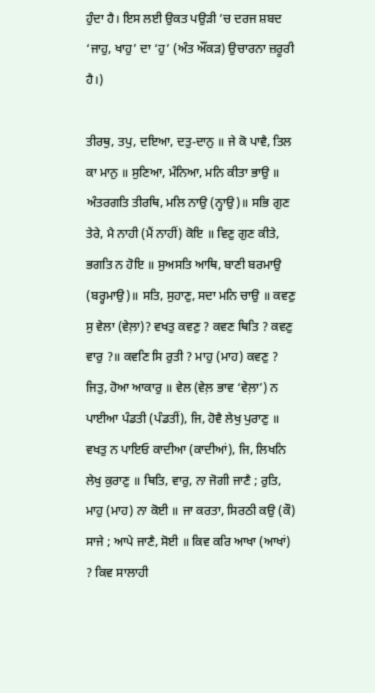ਹੁੰਦਾ ਹੈ। ਇਸ ਲਈ ਉਕਤ ਪਉੜੀ ’ਚ ਦਰਜ ਸ਼ਬਦ ‘ਜਾਹੁ, ਖਾਹੁ’ ਦਾ ‘ਹੁ’ (ਅੰਤ ਔਂਕੜ) ਉਚਾਰਨਾ ਜ਼ਰੂਰੀ ਹੈ।)

ਤੀਰਥੁ, ਤਪੁ, ਦਇਆ, ਦਤੁ-ਦਾਨੁ ॥ ਜੇ ਕੋ ਪਾਵੈ, ਤਿਲ ਕਾ ਮਾਨੁ ॥ ਸੁਣਿਆ, ਮੰਨਿਆ, ਮਨਿ ਕੀਤਾ ਭਾਉ ॥ ਅੰਤਰਗਤਿ ਤੀਰਥਿ, ਮਲਿ ਨਾਉ (ਨ੍ਹਾਉ)॥ ਸਭਿ ਗੁਣ ਤੇਰੇ, ਮੈ ਨਾਹੀ (ਮੈਂ ਨਾਹੀਂ) ਕੋਇ ॥ ਵਿਣੁ ਗੁਣ ਕੀਤੇ, ਭਗਤਿ ਨ ਹੋਇ ॥ ਸੁਅਸਤਿ ਆਥਿ, ਬਾਣੀ ਬਰਮਾਉ (ਬਰ੍ਹਮਾਉ)॥ ਸਤਿ, ਸੁਹਾਣੁ, ਸਦਾ ਮਨਿ ਚਾਉ ॥ ਕਵਣੁ ਸੁ ਵੇਲਾ (ਵੇਲ਼ਾ)? ਵਖਤੁ ਕਵਣੁ ? ਕਵਣ ਥਿਤਿ ? ਕਵਣੁ ਵਾਰੁ ?॥ ਕਵਣਿ ਸਿ ਰੁਤੀ ? ਮਾਹੁ (ਮਾਹ) ਕਵਣੁ ? ਜਿਤੁ, ਹੋਆ ਆਕਾਰੁ ॥ ਵੇਲ (ਵੇਲ਼ ਭਾਵ ‘ਵੇਲ਼ਾ’) ਨ ਪਾਈਆ ਪੰਡਤੀ (ਪੰਡਤੀਂ), ਜਿ, ਹੋਵੈ ਲੇਖੁ ਪੁਰਾਣੁ ॥ ਵਖਤੁ ਨ ਪਾਇਓ ਕਾਦੀਆ (ਕਾਦੀਆਂ), ਜਿ, ਲਿਖਨਿ ਲੇਖੁ ਕੁਰਾਣੁ ॥ ਥਿਤਿ, ਵਾਰੁ, ਨਾ ਜੋਗੀ ਜਾਣੈ ; ਰੁਤਿ, ਮਾਹੁ (ਮਾਹ) ਨਾ ਕੋਈ ॥ ਜਾ ਕਰਤਾ, ਸਿਰਠੀ ਕਉ (ਕੌ) ਸਾਜੇ ; ਆਪੇ ਜਾਣੈ, ਸੋਈ ॥ ਕਿਵ ਕਰਿ ਆਖਾ (ਆਖਾਂ) ? ਕਿਵ ਸਾਲਾਹੀ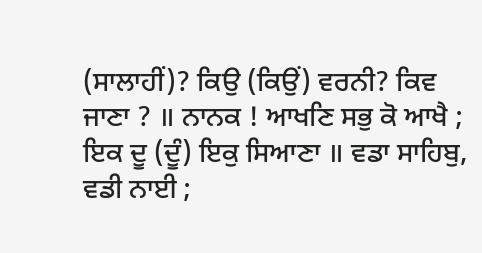(ਸਾਲਾਹੀਂ)? ਕਿਉ (ਕਿਉਂ) ਵਰਨੀ? ਕਿਵ ਜਾਣਾ ? ॥ ਨਾਨਕ ! ਆਖਣਿ ਸਭੁ ਕੋ ਆਖੈ ; ਇਕ ਦੂ (ਦੂੰ) ਇਕੁ ਸਿਆਣਾ ॥ ਵਡਾ ਸਾਹਿਬੁ, ਵਡੀ ਨਾਈ ;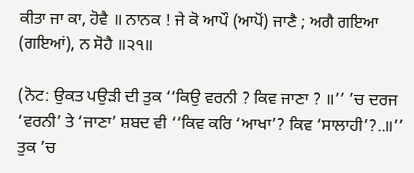ਕੀਤਾ ਜਾ ਕਾ, ਹੋਵੈ ॥ ਨਾਨਕ ! ਜੇ ਕੋ ਆਪੌ (ਆਪੋਂ) ਜਾਣੈ ; ਅਗੈ ਗਇਆ (ਗਇਆਂ), ਨ ਸੋਹੈ ॥੨੧॥

(ਨੋਟ: ਉਕਤ ਪਉੜੀ ਦੀ ਤੁਕ ‘‘ਕਿਉ ਵਰਨੀ ? ਕਿਵ ਜਾਣਾ ? ॥’’ ’ਚ ਦਰਜ ‘ਵਰਨੀ’ ਤੇ ‘ਜਾਣਾ’ ਸ਼ਬਦ ਵੀ ‘‘ਕਿਵ ਕਰਿ ‘ਆਖਾ’? ਕਿਵ ‘ਸਾਲਾਹੀ’?..॥’’ ਤੁਕ ’ਚ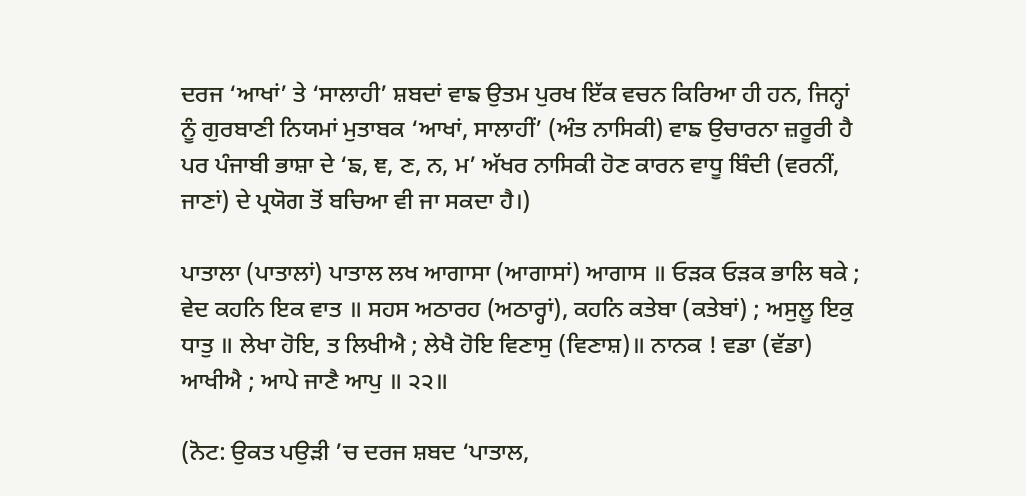ਦਰਜ ‘ਆਖਾਂ’ ਤੇ ‘ਸਾਲਾਹੀ’ ਸ਼ਬਦਾਂ ਵਾਙ ਉਤਮ ਪੁਰਖ ਇੱਕ ਵਚਨ ਕਿਰਿਆ ਹੀ ਹਨ, ਜਿਨ੍ਹਾਂ ਨੂੰ ਗੁਰਬਾਣੀ ਨਿਯਮਾਂ ਮੁਤਾਬਕ ‘ਆਖਾਂ, ਸਾਲਾਹੀਂ’ (ਅੰਤ ਨਾਸਿਕੀ) ਵਾਙ ਉਚਾਰਨਾ ਜ਼ਰੂਰੀ ਹੈ ਪਰ ਪੰਜਾਬੀ ਭਾਸ਼ਾ ਦੇ ‘ਙ, ਞ, ਣ, ਨ, ਮ’ ਅੱਖਰ ਨਾਸਿਕੀ ਹੋਣ ਕਾਰਨ ਵਾਧੂ ਬਿੰਦੀ (ਵਰਨੀਂ, ਜਾਣਾਂ) ਦੇ ਪ੍ਰਯੋਗ ਤੋਂ ਬਚਿਆ ਵੀ ਜਾ ਸਕਦਾ ਹੈ।)

ਪਾਤਾਲਾ (ਪਾਤਾਲਾਂ) ਪਾਤਾਲ ਲਖ ਆਗਾਸਾ (ਆਗਾਸਾਂ) ਆਗਾਸ ॥ ਓੜਕ ਓੜਕ ਭਾਲਿ ਥਕੇ ; ਵੇਦ ਕਹਨਿ ਇਕ ਵਾਤ ॥ ਸਹਸ ਅਠਾਰਹ (ਅਠਾਰ੍ਹਾਂ), ਕਹਨਿ ਕਤੇਬਾ (ਕਤੇਬਾਂ) ; ਅਸੁਲੂ ਇਕੁ ਧਾਤੁ ॥ ਲੇਖਾ ਹੋਇ, ਤ ਲਿਖੀਐ ; ਲੇਖੈ ਹੋਇ ਵਿਣਾਸੁ (ਵਿਣਾਸ਼)॥ ਨਾਨਕ ! ਵਡਾ (ਵੱਡਾ) ਆਖੀਐ ; ਆਪੇ ਜਾਣੈ ਆਪੁ ॥ ੨੨॥

(ਨੋਟ: ਉਕਤ ਪਉੜੀ ’ਚ ਦਰਜ ਸ਼ਬਦ ‘ਪਾਤਾਲ,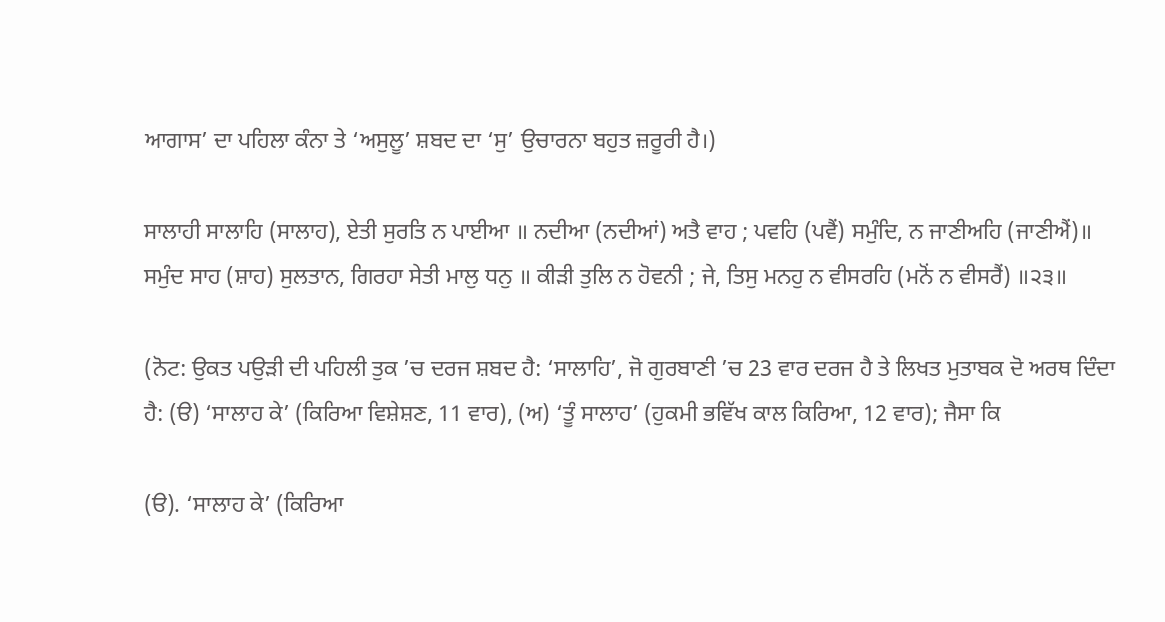ਆਗਾਸ’ ਦਾ ਪਹਿਲਾ ਕੰਨਾ ਤੇ ‘ਅਸੁਲੂ’ ਸ਼ਬਦ ਦਾ ‘ਸੁ’ ਉਚਾਰਨਾ ਬਹੁਤ ਜ਼ਰੂਰੀ ਹੈ।)

ਸਾਲਾਹੀ ਸਾਲਾਹਿ (ਸਾਲਾਹ), ਏਤੀ ਸੁਰਤਿ ਨ ਪਾਈਆ ॥ ਨਦੀਆ (ਨਦੀਆਂ) ਅਤੈ ਵਾਹ ; ਪਵਹਿ (ਪਵੈਂ) ਸਮੁੰਦਿ, ਨ ਜਾਣੀਅਹਿ (ਜਾਣੀਐਂ)॥ ਸਮੁੰਦ ਸਾਹ (ਸ਼ਾਹ) ਸੁਲਤਾਨ, ਗਿਰਹਾ ਸੇਤੀ ਮਾਲੁ ਧਨੁ ॥ ਕੀੜੀ ਤੁਲਿ ਨ ਹੋਵਨੀ ; ਜੇ, ਤਿਸੁ ਮਨਹੁ ਨ ਵੀਸਰਹਿ (ਮਨੋਂ ਨ ਵੀਸਰੈਂ) ॥੨੩॥

(ਨੋਟ: ਉਕਤ ਪਉੜੀ ਦੀ ਪਹਿਲੀ ਤੁਕ ’ਚ ਦਰਜ ਸ਼ਬਦ ਹੈ: ‘ਸਾਲਾਹਿ’, ਜੋ ਗੁਰਬਾਣੀ ’ਚ 23 ਵਾਰ ਦਰਜ ਹੈ ਤੇ ਲਿਖਤ ਮੁਤਾਬਕ ਦੋ ਅਰਥ ਦਿੰਦਾ ਹੈ: (ੳ) ‘ਸਾਲਾਹ ਕੇ’ (ਕਿਰਿਆ ਵਿਸ਼ੇਸ਼ਣ, 11 ਵਾਰ), (ਅ) ‘ਤੂੰ ਸਾਲਾਹ’ (ਹੁਕਮੀ ਭਵਿੱਖ ਕਾਲ ਕਿਰਿਆ, 12 ਵਾਰ); ਜੈਸਾ ਕਿ

(ੳ). ‘ਸਾਲਾਹ ਕੇ’ (ਕਿਰਿਆ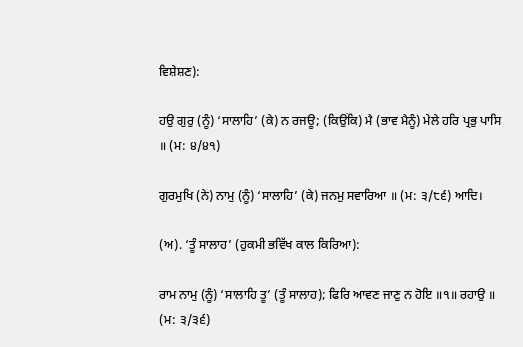ਵਿਸ਼ੇਸ਼ਣ):

ਹਉ ਗੁਰੁ (ਨੂੰ) ‘ਸਾਲਾਹਿ’ (ਕੇ) ਨ ਰਜਊ; (ਕਿਉਂਕਿ) ਮੈ (ਭਾਵ ਮੈਨੂੰ) ਮੇਲੇ ਹਰਿ ਪ੍ਰਭੁ ਪਾਸਿ ॥ (ਮ: ੪/੪੧)

ਗੁਰਮੁਖਿ (ਨੇ) ਨਾਮੁ (ਨੂੰ) ‘ਸਾਲਾਹਿ’ (ਕੇ) ਜਨਮੁ ਸਵਾਰਿਆ ॥ (ਮ: ੩/੮੬) ਆਦਿ।

(ਅ). ‘ਤੂੰ ਸਾਲਾਹ’ (ਹੁਕਮੀ ਭਵਿੱਖ ਕਾਲ ਕਿਰਿਆ):

ਰਾਮ ਨਾਮੁ (ਨੂੰ) ‘ਸਾਲਾਹਿ ਤੂ’ (ਤੂੰ ਸਾਲਾਹ); ਫਿਰਿ ਆਵਣ ਜਾਣੁ ਨ ਹੋਇ ॥੧॥ ਰਹਾਉ ॥ (ਮ: ੩/੩੬)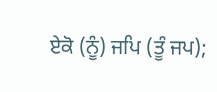ਏਕੋ (ਨੂੰ) ਜਪਿ (ਤੂੰ ਜਪ);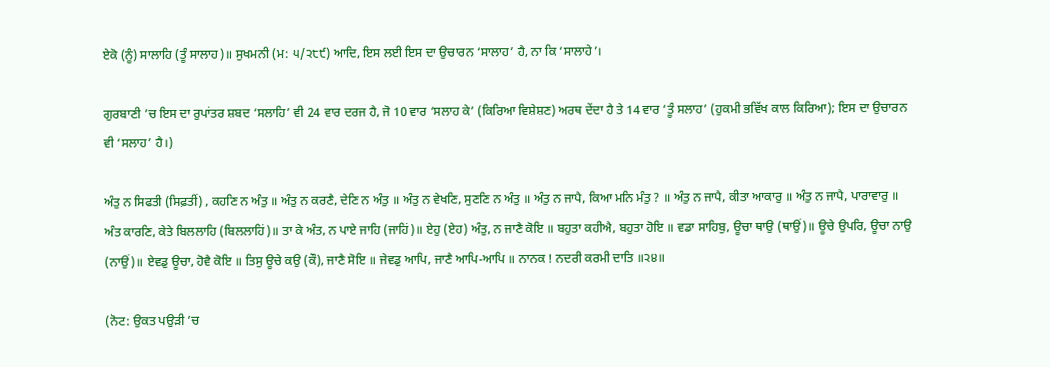ਏਕੋ (ਨੂੰ) ਸਾਲਾਹਿ (ਤੂੰ ਸਾਲਾਹ)॥ ਸੁਖਮਨੀ (ਮ: ੫/੨੮੯) ਆਦਿ, ਇਸ ਲਈ ਇਸ ਦਾ ਉਚਾਰਨ ‘ਸਾਲਾਹ’ ਹੈ, ਨਾ ਕਿ ‘ਸਾਲਾਹੇ’।

ਗੁਰਬਾਣੀ ’ਚ ਇਸ ਦਾ ਰੁਪਾਂਤਰ ਸ਼ਬਦ ‘ਸਲਾਹਿ’ ਵੀ 24 ਵਾਰ ਦਰਜ ਹੈ, ਜੋ 10 ਵਾਰ ‘ਸਲਾਹ ਕੇ’ (ਕਿਰਿਆ ਵਿਸ਼ੇਸ਼ਣ) ਅਰਥ ਦੇਂਦਾ ਹੈ ਤੇ 14 ਵਾਰ ‘ਤੂੰ ਸਲਾਹ’ (ਹੁਕਮੀ ਭਵਿੱਖ ਕਾਲ ਕਿਰਿਆ); ਇਸ ਦਾ ਉਚਾਰਨ ਵੀ ‘ਸਲਾਹ’ ਹੈ।)

ਅੰਤੁ ਨ ਸਿਫਤੀ (ਸਿਫ਼ਤੀਂ) , ਕਹਣਿ ਨ ਅੰਤੁ ॥ ਅੰਤੁ ਨ ਕਰਣੈ, ਦੇਣਿ ਨ ਅੰਤੁ ॥ ਅੰਤੁ ਨ ਵੇਖਣਿ, ਸੁਣਣਿ ਨ ਅੰਤੁ ॥ ਅੰਤੁ ਨ ਜਾਪੈ, ਕਿਆ ਮਨਿ ਮੰਤੁ ? ॥ ਅੰਤੁ ਨ ਜਾਪੈ, ਕੀਤਾ ਆਕਾਰੁ ॥ ਅੰਤੁ ਨ ਜਾਪੈ, ਪਾਰਾਵਾਰੁ ॥ ਅੰਤ ਕਾਰਣਿ, ਕੇਤੇ ਬਿਲਲਾਹਿ (ਬਿਲਲਾਹਿਂ)॥ ਤਾ ਕੇ ਅੰਤ, ਨ ਪਾਏ ਜਾਹਿ (ਜਾਹਿਂ)॥ ਏਹੁ (ਏਹ) ਅੰਤੁ, ਨ ਜਾਣੈ ਕੋਇ ॥ ਬਹੁਤਾ ਕਹੀਐ, ਬਹੁਤਾ ਹੋਇ ॥ ਵਡਾ ਸਾਹਿਬੁ, ਊਚਾ ਥਾਉ (ਥਾਉਂ)॥ ਊਚੇ ਉਪਰਿ, ਊਚਾ ਨਾਉ (ਨਾਉਂ)॥ ਏਵਡੁ ਊਚਾ, ਹੋਵੈ ਕੋਇ ॥ ਤਿਸੁ ਊਚੇ ਕਉ (ਕੌ), ਜਾਣੈ ਸੋਇ ॥ ਜੇਵਡੁ ਆਪਿ, ਜਾਣੈ ਆਪਿ-ਆਪਿ ॥ ਨਾਨਕ ! ਨਦਰੀ ਕਰਮੀ ਦਾਤਿ ॥੨੪॥

(ਨੋਟ: ਉਕਤ ਪਉੜੀ ’ਚ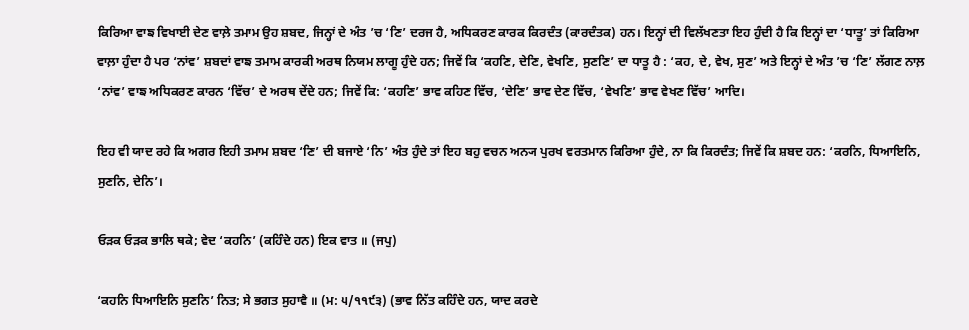ਕਿਰਿਆ ਵਾਙ ਵਿਖਾਈ ਦੇਣ ਵਾਲ਼ੇ ਤਮਾਮ ਉਹ ਸ਼ਬਦ, ਜਿਨ੍ਹਾਂ ਦੇ ਅੰਤ ’ਚ ‘ਣਿ’ ਦਰਜ ਹੈ, ਅਧਿਕਰਣ ਕਾਰਕ ਕਿਰਦੰਤ (ਕਾਰਦੰਤਕ) ਹਨ। ਇਨ੍ਹਾਂ ਦੀ ਵਿਲੱਖਣਤਾ ਇਹ ਹੁੰਦੀ ਹੈ ਕਿ ਇਨ੍ਹਾਂ ਦਾ ‘ਧਾਤੂ’ ਤਾਂ ਕਿਰਿਆ ਵਾਲ਼ਾ ਹੁੰਦਾ ਹੈ ਪਰ ‘ਨਾਂਵ’ ਸ਼ਬਦਾਂ ਵਾਙ ਤਮਾਮ ਕਾਰਕੀ ਅਰਥ ਨਿਯਮ ਲਾਗੂ ਹੁੰਦੇ ਹਨ; ਜਿਵੇਂ ਕਿ ‘ਕਹਣਿ, ਦੇਣਿ, ਵੇਖਣਿ, ਸੁਣਣਿ’ ਦਾ ਧਾਤੂ ਹੈ : ‘ਕਹ, ਦੇ, ਵੇਖ, ਸੁਣ’ ਅਤੇ ਇਨ੍ਹਾਂ ਦੇ ਅੰਤ ’ਚ ‘ਣਿ’ ਲੱਗਣ ਨਾਲ਼ ‘ਨਾਂਵ’ ਵਾਙ ਅਧਿਕਰਣ ਕਾਰਨ ‘ਵਿੱਚ’ ਦੇ ਅਰਥ ਦੇਂਦੇ ਹਨ; ਜਿਵੇਂ ਕਿ: ‘ਕਹਣਿ’ ਭਾਵ ਕਹਿਣ ਵਿੱਚ, ‘ਦੇਣਿ’ ਭਾਵ ਦੇਣ ਵਿੱਚ, ‘ਵੇਖਣਿ’ ਭਾਵ ਵੇਖਣ ਵਿੱਚ’ ਆਦਿ।

ਇਹ ਵੀ ਯਾਦ ਰਹੇ ਕਿ ਅਗਰ ਇਹੀ ਤਮਾਮ ਸ਼ਬਦ ‘ਣਿ’ ਦੀ ਬਜਾਏ ‘ਨਿ’ ਅੰਤ ਹੁੰਦੇ ਤਾਂ ਇਹ ਬਹੁ ਵਚਨ ਅਨ੍ਯ ਪੁਰਖ ਵਰਤਮਾਨ ਕਿਰਿਆ ਹੁੰਦੇ, ਨਾ ਕਿ ਕਿਰਦੰਤ; ਜਿਵੇਂ ਕਿ ਸ਼ਬਦ ਹਨ: ‘ਕਰਨਿ, ਧਿਆਇਨਿ, ਸੁਣਨਿ, ਦੇਨਿ’।

ਓੜਕ ਓੜਕ ਭਾਲਿ ਥਕੇ; ਵੇਦ ‘ਕਹਨਿ’ (ਕਹਿੰਦੇ ਹਨ) ਇਕ ਵਾਤ ॥ (ਜਪੁ)

‘ਕਹਨਿ ਧਿਆਇਨਿ ਸੁਣਨਿ’ ਨਿਤ; ਸੇ ਭਗਤ ਸੁਹਾਵੈ ॥ (ਮ: ੫/੧੧੯੩) (ਭਾਵ ਨਿੱਤ ਕਹਿੰਦੇ ਹਨ, ਯਾਦ ਕਰਦੇ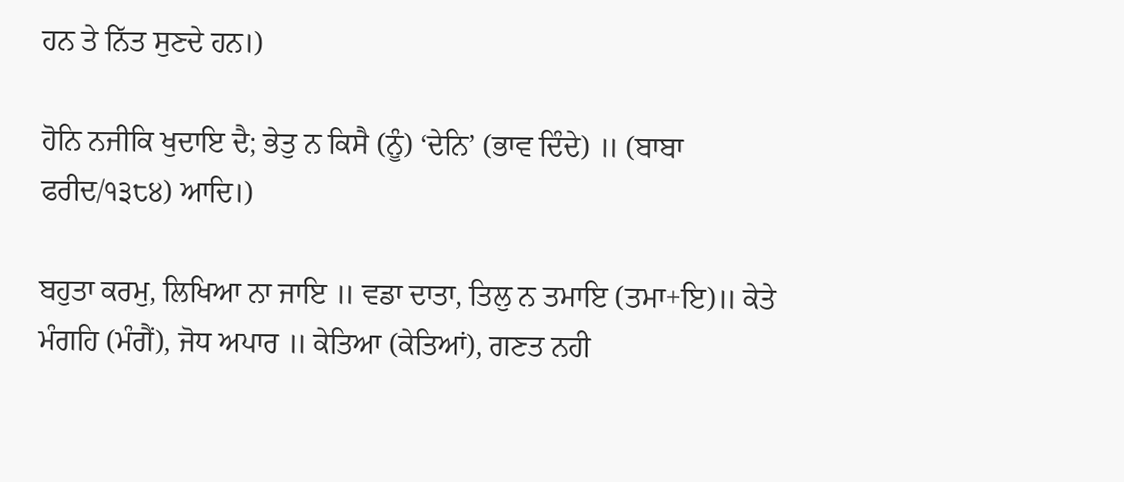ਹਨ ਤੇ ਨਿੱਤ ਸੁਣਦੇ ਹਨ।)

ਹੋਨਿ ਨਜੀਕਿ ਖੁਦਾਇ ਦੈ; ਭੇਤੁ ਨ ਕਿਸੈ (ਨੂੰ) ‘ਦੇਨਿ’ (ਭਾਵ ਦਿੰਦੇ) ॥ (ਬਾਬਾ ਫਰੀਦ/੧੩੮੪) ਆਦਿ।)

ਬਹੁਤਾ ਕਰਮੁ, ਲਿਖਿਆ ਨਾ ਜਾਇ ॥ ਵਡਾ ਦਾਤਾ, ਤਿਲੁ ਨ ਤਮਾਇ (ਤਮਾ+ਇ)॥ ਕੇਤੇ ਮੰਗਹਿ (ਮੰਗੈਂ), ਜੋਧ ਅਪਾਰ ॥ ਕੇਤਿਆ (ਕੇਤਿਆਂ), ਗਣਤ ਨਹੀ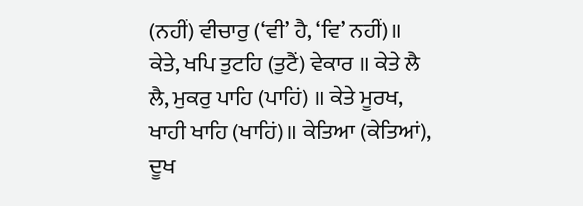(ਨਹੀਂ) ਵੀਚਾਰੁ (‘ਵੀ’ ਹੈ, ‘ਵਿ’ ਨਹੀਂ)॥ ਕੇਤੇ, ਖਪਿ ਤੁਟਹਿ (ਤੁਟੈਂ) ਵੇਕਾਰ ॥ ਕੇਤੇ ਲੈ ਲੈ, ਮੁਕਰੁ ਪਾਹਿ (ਪਾਹਿਂ) ॥ ਕੇਤੇ ਮੂਰਖ, ਖਾਹੀ ਖਾਹਿ (ਖਾਹਿਂ)॥ ਕੇਤਿਆ (ਕੇਤਿਆਂ), ਦੂਖ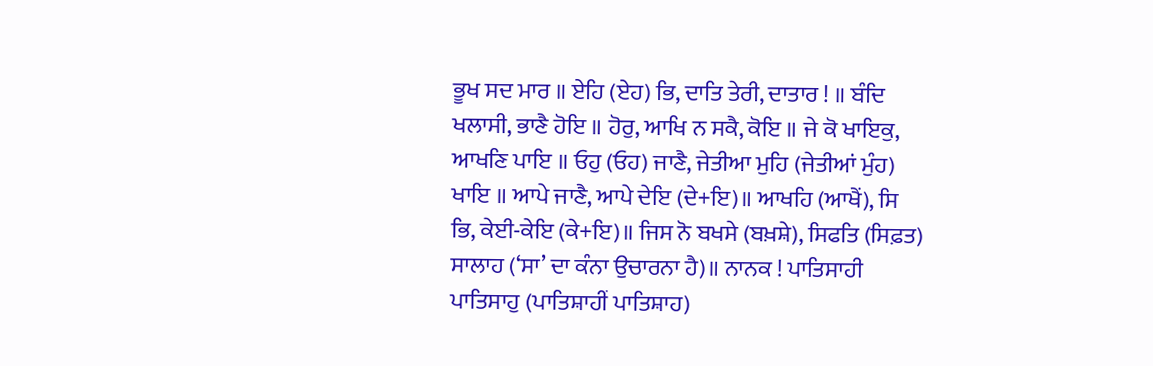ਭੂਖ ਸਦ ਮਾਰ ॥ ਏਹਿ (ਏਹ) ਭਿ, ਦਾਤਿ ਤੇਰੀ, ਦਾਤਾਰ ! ॥ ਬੰਦਿ ਖਲਾਸੀ, ਭਾਣੈ ਹੋਇ ॥ ਹੋਰੁ, ਆਖਿ ਨ ਸਕੈ, ਕੋਇ ॥ ਜੇ ਕੋ ਖਾਇਕੁ, ਆਖਣਿ ਪਾਇ ॥ ਓਹੁ (ਓਹ) ਜਾਣੈ, ਜੇਤੀਆ ਮੁਹਿ (ਜੇਤੀਆਂ ਮੁੰਹ) ਖਾਇ ॥ ਆਪੇ ਜਾਣੈ, ਆਪੇ ਦੇਇ (ਦੇ+ਇ)॥ ਆਖਹਿ (ਆਖੈਂ), ਸਿ ਭਿ, ਕੇਈ-ਕੇਇ (ਕੇ+ਇ)॥ ਜਿਸ ਨੋ ਬਖਸੇ (ਬਖ਼ਸ਼ੇ), ਸਿਫਤਿ (ਸਿਫ਼ਤ) ਸਾਲਾਹ (‘ਸਾ’ ਦਾ ਕੰਨਾ ਉਚਾਰਨਾ ਹੈ)॥ ਨਾਨਕ ! ਪਾਤਿਸਾਹੀ ਪਾਤਿਸਾਹੁ (ਪਾਤਿਸ਼ਾਹੀਂ ਪਾਤਿਸ਼ਾਹ)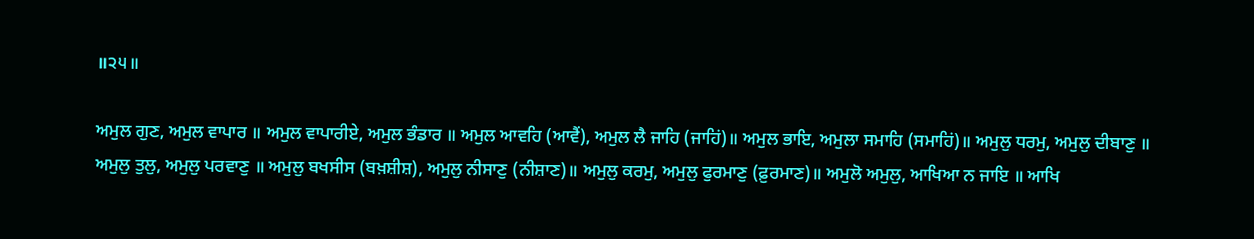॥੨੫॥

ਅਮੁਲ ਗੁਣ, ਅਮੁਲ ਵਾਪਾਰ ॥ ਅਮੁਲ ਵਾਪਾਰੀਏ, ਅਮੁਲ ਭੰਡਾਰ ॥ ਅਮੁਲ ਆਵਹਿ (ਆਵੈਂ), ਅਮੁਲ ਲੈ ਜਾਹਿ (ਜਾਹਿਂ)॥ ਅਮੁਲ ਭਾਇ, ਅਮੁਲਾ ਸਮਾਹਿ (ਸਮਾਹਿਂ)॥ ਅਮੁਲੁ ਧਰਮੁ, ਅਮੁਲੁ ਦੀਬਾਣੁ ॥ ਅਮੁਲੁ ਤੁਲੁ, ਅਮੁਲੁ ਪਰਵਾਣੁ ॥ ਅਮੁਲੁ ਬਖਸੀਸ (ਬਖ਼ਸ਼ੀਸ਼), ਅਮੁਲੁ ਨੀਸਾਣੁ (ਨੀਸ਼ਾਣ)॥ ਅਮੁਲੁ ਕਰਮੁ, ਅਮੁਲੁ ਫੁਰਮਾਣੁ (ਫ਼ੁਰਮਾਣ)॥ ਅਮੁਲੋ ਅਮੁਲੁ, ਆਖਿਆ ਨ ਜਾਇ ॥ ਆਖਿ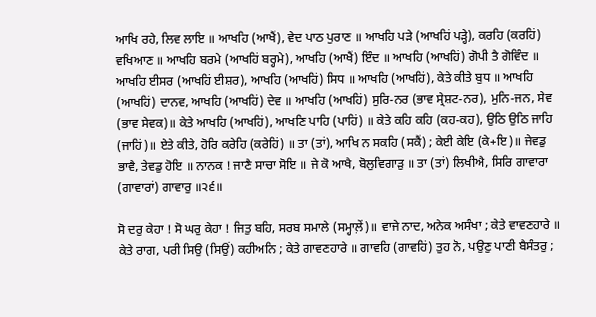ਆਖਿ ਰਹੇ, ਲਿਵ ਲਾਇ ॥ ਆਖਹਿ (ਆਖੈਂ), ਵੇਦ ਪਾਠ ਪੁਰਾਣ ॥ ਆਖਹਿ ਪੜੇ (ਆਖਹਿਂ ਪੜ੍ਹੇ), ਕਰਹਿ (ਕਰਹਿਂ) ਵਖਿਆਣ ॥ ਆਖਹਿ ਬਰਮੇ (ਆਖਹਿਂ ਬਰ੍ਹਮੇ), ਆਖਹਿ (ਆਖੈਂ) ਇੰਦ ॥ ਆਖਹਿ (ਆਖਹਿਂ) ਗੋਪੀ ਤੈ ਗੋਵਿੰਦ ॥ ਆਖਹਿ ਈਸਰ (ਆਖਹਿਂ ਈਸ਼ਰ), ਆਖਹਿ (ਆਖਹਿਂ) ਸਿਧ ॥ ਆਖਹਿ (ਆਖਹਿਂ), ਕੇਤੇ ਕੀਤੇ ਬੁਧ ॥ ਆਖਹਿ (ਆਖਹਿਂ) ਦਾਨਵ, ਆਖਹਿ (ਆਖਹਿਂ) ਦੇਵ ॥ ਆਖਹਿ (ਆਖਹਿਂ) ਸੁਰਿ-ਨਰ (ਭਾਵ ਸ੍ਰੇਸ਼ਟ-ਨਰ), ਮੁਨਿ-ਜਨ, ਸੇਵ (ਭਾਵ ਸੇਵਕ)॥ ਕੇਤੇ ਆਖਹਿ (ਆਖਹਿਂ), ਆਖਣਿ ਪਾਹਿ (ਪਾਹਿਂ) ॥ ਕੇਤੇ ਕਹਿ ਕਹਿ (ਕਹ-ਕਹ), ਉਠਿ ਉਠਿ ਜਾਹਿ (ਜਾਹਿਂ)॥ ਏਤੇ ਕੀਤੇ, ਹੋਰਿ ਕਰੇਹਿ (ਕਰੇਹਿਂ) ॥ ਤਾ (ਤਾਂ), ਆਖਿ ਨ ਸਕਹਿ (ਸਕੈਂ) ; ਕੇਈ ਕੇਇ (ਕੇ+ਇ)॥ ਜੇਵਡੁ ਭਾਵੈ, ਤੇਵਡੁ ਹੋਇ ॥ ਨਾਨਕ ! ਜਾਣੈ ਸਾਚਾ ਸੋਇ ॥ ਜੇ ਕੋ ਆਖੈ, ਬੋਲੁਵਿਗਾੜੁ ॥ ਤਾ (ਤਾਂ) ਲਿਖੀਐ, ਸਿਰਿ ਗਾਵਾਰਾ (ਗਾਵਾਰਾਂ) ਗਾਵਾਰੁ ॥੨੬॥

ਸੋ ਦਰੁ ਕੇਹਾ ! ਸੋ ਘਰੁ ਕੇਹਾ ! ਜਿਤੁ ਬਹਿ, ਸਰਬ ਸਮਾਲੇ (ਸਮ੍ਹਾਲ਼ੇਂ)॥ ਵਾਜੇ ਨਾਦ, ਅਨੇਕ ਅਸੰਖਾ ; ਕੇਤੇ ਵਾਵਣਹਾਰੇ ॥ ਕੇਤੇ ਰਾਗ, ਪਰੀ ਸਿਉ (ਸਿਉਂ) ਕਹੀਅਨਿ ; ਕੇਤੇ ਗਾਵਣਹਾਰੇ ॥ ਗਾਵਹਿ (ਗਾਵਹਿਂ) ਤੁਹ ਨੋ, ਪਉਣੁ ਪਾਣੀ ਬੈਸੰਤਰੁ ;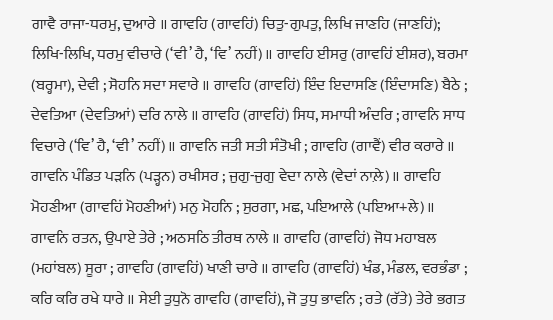ਗਾਵੈ ਰਾਜਾ-ਧਰਮੁ, ਦੁਆਰੇ ॥ ਗਾਵਹਿ (ਗਾਵਹਿਂ) ਚਿਤੁ-ਗੁਪਤੁ, ਲਿਖਿ ਜਾਣਹਿ (ਜਾਣਹਿਂ); ਲਿਖਿ-ਲਿਖਿ, ਧਰਮੁ ਵੀਚਾਰੇ (‘ਵੀ’ ਹੈ, ‘ਵਿ’ ਨਹੀਂ)॥ ਗਾਵਹਿ ਈਸਰੁ (ਗਾਵਹਿਂ ਈਸ਼ਰ), ਬਰਮਾ (ਬਰ੍ਹਮਾ), ਦੇਵੀ ; ਸੋਹਨਿ ਸਦਾ ਸਵਾਰੇ ॥ ਗਾਵਹਿ (ਗਾਵਹਿਂ) ਇੰਦ ਇਦਾਸਣਿ (ਇੰਦਾਸਣਿ) ਬੈਠੇ ; ਦੇਵਤਿਆ (ਦੇਵਤਿਆਂ) ਦਰਿ ਨਾਲੇ ॥ ਗਾਵਹਿ (ਗਾਵਹਿਂ) ਸਿਧ, ਸਮਾਧੀ ਅੰਦਰਿ ; ਗਾਵਨਿ ਸਾਧ ਵਿਚਾਰੇ (‘ਵਿ’ ਹੈ, ‘ਵੀ’ ਨਹੀਂ)॥ ਗਾਵਨਿ ਜਤੀ ਸਤੀ ਸੰਤੋਖੀ ; ਗਾਵਹਿ (ਗਾਵੈਂ) ਵੀਰ ਕਰਾਰੇ ॥ ਗਾਵਨਿ ਪੰਡਿਤ ਪੜਨਿ (ਪੜ੍ਹਨ) ਰਖੀਸਰ ; ਜੁਗੁ-ਜੁਗੁ ਵੇਦਾ ਨਾਲੇ (ਵੇਦਾਂ ਨਾਲ਼ੇ)॥ ਗਾਵਹਿ ਮੋਹਣੀਆ (ਗਾਵਹਿਂ ਮੋਹਣੀਆਂ) ਮਨੁ ਮੋਹਨਿ ; ਸੁਰਗਾ, ਮਛ, ਪਇਆਲੇ (ਪਇਆ+ਲੇ)॥ ਗਾਵਨਿ ਰਤਨ, ਉਪਾਏ ਤੇਰੇ ; ਅਠਸਠਿ ਤੀਰਥ ਨਾਲੇ ॥ ਗਾਵਹਿ (ਗਾਵਹਿਂ) ਜੋਧ ਮਹਾਬਲ (ਮਹਾਂਬਲ) ਸੂਰਾ ; ਗਾਵਹਿ (ਗਾਵਹਿਂ) ਖਾਣੀ ਚਾਰੇ ॥ ਗਾਵਹਿ (ਗਾਵਹਿਂ) ਖੰਡ, ਮੰਡਲ, ਵਰਭੰਡਾ ; ਕਰਿ ਕਰਿ ਰਖੇ ਧਾਰੇ ॥ ਸੇਈ ਤੁਧੁਨੋ ਗਾਵਹਿ (ਗਾਵਹਿਂ), ਜੋ ਤੁਧੁ ਭਾਵਨਿ ; ਰਤੇ (ਰੱਤੇ) ਤੇਰੇ ਭਗਤ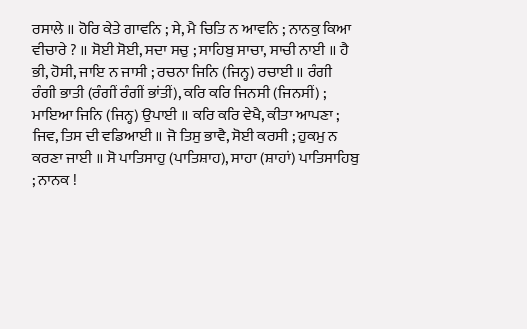ਰਸਾਲੇ ॥ ਹੋਰਿ ਕੇਤੇ ਗਾਵਨਿ ; ਸੇ, ਮੈ ਚਿਤਿ ਨ ਆਵਨਿ ; ਨਾਨਕੁ ਕਿਆ ਵੀਚਾਰੇ ? ॥ ਸੋਈ ਸੋਈ, ਸਦਾ ਸਚੁ ; ਸਾਹਿਬੁ ਸਾਚਾ, ਸਾਚੀ ਨਾਈ ॥ ਹੈ ਭੀ, ਹੋਸੀ, ਜਾਇ ਨ ਜਾਸੀ ; ਰਚਨਾ ਜਿਨਿ (ਜਿਨ੍ਹ) ਰਚਾਈ ॥ ਰੰਗੀ ਰੰਗੀ ਭਾਤੀ (ਰੰਗੀਂ ਰੰਗੀਂ ਭਾਂਤੀਂ), ਕਰਿ ਕਰਿ ਜਿਨਸੀ (ਜਿਨਸੀਂ) ; ਮਾਇਆ ਜਿਨਿ (ਜਿਨ੍ਹ) ਉਪਾਈ ॥ ਕਰਿ ਕਰਿ ਵੇਖੈ, ਕੀਤਾ ਆਪਣਾ ; ਜਿਵ, ਤਿਸ ਦੀ ਵਡਿਆਈ ॥ ਜੋ ਤਿਸੁ ਭਾਵੈ, ਸੋਈ ਕਰਸੀ ; ਹੁਕਮੁ ਨ ਕਰਣਾ ਜਾਈ ॥ ਸੋ ਪਾਤਿਸਾਹੁ (ਪਾਤਿਸ਼ਾਹ), ਸਾਹਾ (ਸ਼ਾਹਾਂ) ਪਾਤਿਸਾਹਿਬੁ ; ਨਾਨਕ !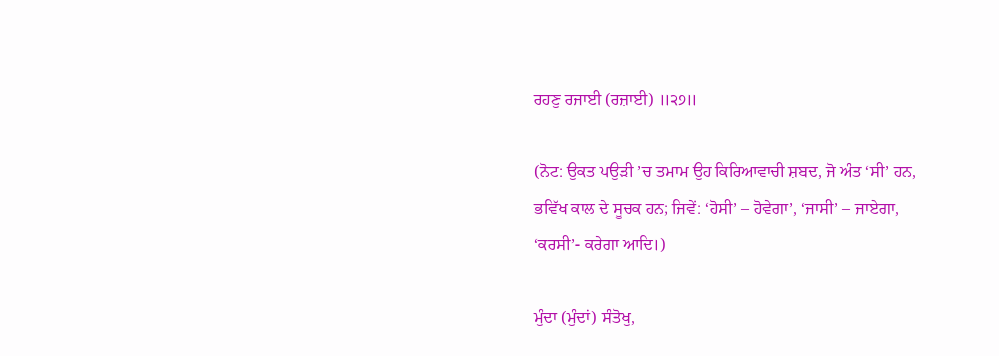ਰਹਣੁ ਰਜਾਈ (ਰਜ਼ਾਈ) ॥੨੭॥

(ਨੋਟ: ਉਕਤ ਪਉੜੀ ’ਚ ਤਮਾਮ ਉਹ ਕਿਰਿਆਵਾਚੀ ਸ਼ਬਦ, ਜੋ ਅੰਤ ‘ਸੀ’ ਹਨ, ਭਵਿੱਖ ਕਾਲ ਦੇ ਸੂਚਕ ਹਨ; ਜਿਵੇਂ: ‘ਹੋਸੀ’ – ਹੋਵੇਗਾ’, ‘ਜਾਸੀ’ – ਜਾਏਗਾ, ‘ਕਰਸੀ’- ਕਰੇਗਾ ਆਦਿ।)

ਮੁੰਦਾ (ਮੁੰਦਾਂ) ਸੰਤੋਖੁ,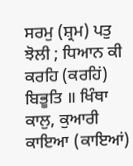ਸਰਮੁ (ਸ਼੍ਰਮ) ਪਤੁ ਝੋਲੀ ; ਧਿਆਨ ਕੀ ਕਰਹਿ (ਕਰਹਿਂ) ਬਿਭੂਤਿ ॥ ਖਿੰਥਾ ਕਾਲੁ, ਕੁਆਰੀ ਕਾਇਆ (ਕਾਇਆਂ)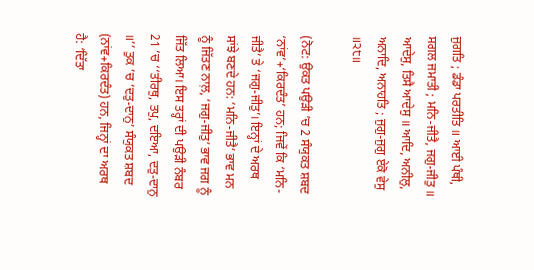ਜੁਗਤਿ ; ਡੰਡਾ ਪਰਤੀਤਿ ॥ ਆਈ ਪੰਥੀ, ਸਗਲ ਜਮਾਤੀ ; ਮਨਿ-ਜੀਤੈ, ਜਗੁ-ਜੀਤੁ ॥ ਆਦੇਸੁ, ਤਿਸੈ ਆਦੇਸੁ ॥ ਆਦਿ, ਅਨੀਲੁ, ਅਨਾਦਿ, ਅਨਾਹਤਿ ; ਜੁਗੁ-ਜੁਗੁ ਏਕੋ ਵੇਸੁ ॥੨੮॥

(ਨੋਟ: ਉਕਤ ਪਉੜੀ ’ਚ 2 ਸੰਯੁਕਤ ਸ਼ਬਦ ‘ਨਾਂਵ’+‘ਕਿਰਦੰਤ’ ਹਨ; ਜਿਵੇਂ ਕਿ ‘ਮਨਿ-ਜੀਤੈ’ ਤੇ ‘ਜਗੁ-ਜੀਤੁ’। ਇਨ੍ਹਾਂ ਦੇ ਅਰਥ ਸਾਂਝੇ ਬਣਦੇ ਹਨ: ‘ਮਨਿ-ਜੀਤੈ’ ਭਾਵ ਮਨ ਨੂੰ ਜਿੱਤਣ ਨਾਲ਼, ‘ਜਗੁ-ਜੀਤੁ’ ਭਾਵ ਜਗ ਨੂੰ ਜਿੱਤ ਲਿਆ। ਇਸ ਤਰ੍ਹਾਂ ਦੀ ਪਉੜੀ ਨੰਬਰ 21 ’ਚ ‘‘ਤੀਰਥੁ, ਤਪੁ, ਦਇਆ, ਦਤੁ-ਦਾਨੁ ॥’’ ਤੁਕ ’ਚ ‘ਦਤੁ-ਦਾਨੁ’ ਸੰਯੁਕਤ ਸ਼ਬਦ (ਨਾਂਵ+ਕਿਰਦੰਤ) ਹਨ, ਜਿਨ੍ਹਾਂ ਦਾ ਅਰਥ ਹੈ: ‘ਦਿੱਤਾ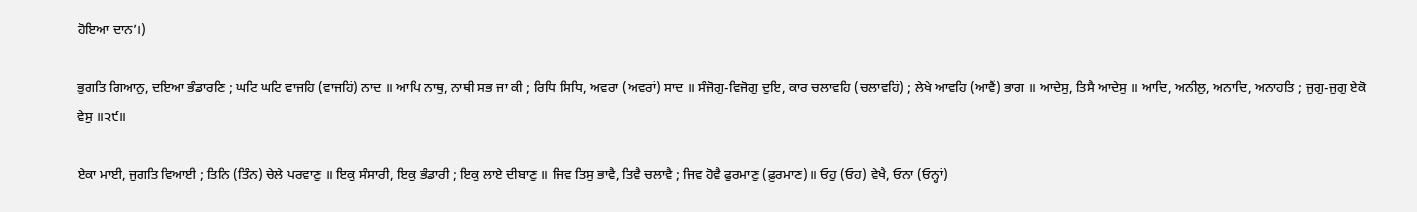ਹੋਇਆ ਦਾਨ’।)

ਭੁਗਤਿ ਗਿਆਨੁ, ਦਇਆ ਭੰਡਾਰਣਿ ; ਘਟਿ ਘਟਿ ਵਾਜਹਿ (ਵਾਜਹਿਂ) ਨਾਦ ॥ ਆਪਿ ਨਾਥੁ, ਨਾਥੀ ਸਭ ਜਾ ਕੀ ; ਰਿਧਿ ਸਿਧਿ, ਅਵਰਾ (ਅਵਰਾਂ) ਸਾਦ ॥ ਸੰਜੋਗੁ-ਵਿਜੋਗੁ ਦੁਇ, ਕਾਰ ਚਲਾਵਹਿ (ਚਲਾਵਹਿਂ) ; ਲੇਖੇ ਆਵਹਿ (ਆਵੈਂ) ਭਾਗ ॥ ਆਦੇਸੁ, ਤਿਸੈ ਆਦੇਸੁ ॥ ਆਦਿ, ਅਨੀਲੁ, ਅਨਾਦਿ, ਅਨਾਹਤਿ ; ਜੁਗੁ-ਜੁਗੁ ਏਕੋ ਵੇਸੁ ॥੨੯॥

ਏਕਾ ਮਾਈ, ਜੁਗਤਿ ਵਿਆਈ ; ਤਿਨਿ (ਤਿੰਨ) ਚੇਲੇ ਪਰਵਾਣੁ ॥ ਇਕੁ ਸੰਸਾਰੀ, ਇਕੁ ਭੰਡਾਰੀ ; ਇਕੁ ਲਾਏ ਦੀਬਾਣੁ ॥ ਜਿਵ ਤਿਸੁ ਭਾਵੈ, ਤਿਵੈ ਚਲਾਵੈ ; ਜਿਵ ਹੋਵੈ ਫੁਰਮਾਣੁ (ਫ਼ੁਰਮਾਣ)॥ ਓਹੁ (ਓਹ) ਵੇਖੈ, ਓਨਾ (ਓਨ੍ਹਾਂ)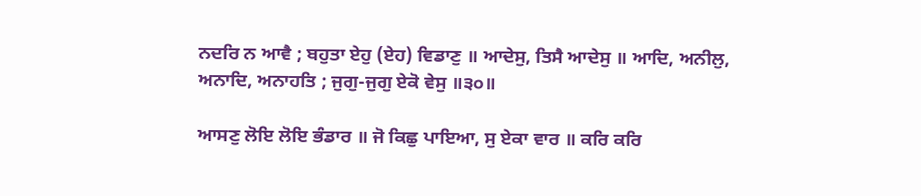ਨਦਰਿ ਨ ਆਵੈ ; ਬਹੁਤਾ ਏਹੁ (ਏਹ) ਵਿਡਾਣੁ ॥ ਆਦੇਸੁ, ਤਿਸੈ ਆਦੇਸੁ ॥ ਆਦਿ, ਅਨੀਲੁ, ਅਨਾਦਿ, ਅਨਾਹਤਿ ; ਜੁਗੁ-ਜੁਗੁ ਏਕੋ ਵੇਸੁ ॥੩੦॥

ਆਸਣੁ ਲੋਇ ਲੋਇ ਭੰਡਾਰ ॥ ਜੋ ਕਿਛੁ ਪਾਇਆ, ਸੁ ਏਕਾ ਵਾਰ ॥ ਕਰਿ ਕਰਿ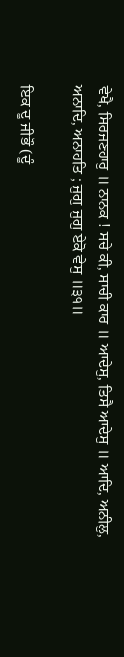ਵੇਖੈ, ਸਿਰਜਣਹਾਰੁ ॥ ਨਾਨਕ ! ਸਚੇ ਕੀ, ਸਾਚੀ ਕਾਰ ॥ ਆਦੇਸੁ, ਤਿਸੈ ਆਦੇਸੁ ॥ ਆਦਿ, ਅਨੀਲੁ, ਅਨਾਦਿ, ਅਨਾਹਤਿ ; ਜੁਗੁ ਜੁਗੁ ਏਕੋ ਵੇਸੁ ॥੩੧॥

ਇਕ ਦੂ ਜੀਭੌ (ਦੂੰ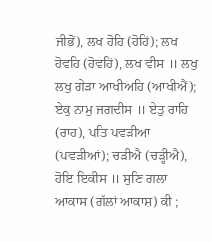ਜੀਭੋਂ), ਲਖ ਹੋਹਿ (ਹੋਹਿਂ); ਲਖ ਹੋਵਹਿ (ਹੋਵਹਿਂ), ਲਖ ਵੀਸ ॥ ਲਖੁ ਲਖੁ ਗੇੜਾ ਆਖੀਅਹਿ (ਆਖੀਐਂ); ਏਕੁ ਨਾਮੁ ਜਗਦੀਸ ॥ ਏਤੁ ਰਾਹਿ (ਰਾਹ), ਪਤਿ ਪਵੜੀਆ (ਪਵੜੀਆਂ); ਚੜੀਐ (ਚੜ੍ਹੀਐ), ਹੋਇ ਇਕੀਸ ॥ ਸੁਣਿ ਗਲਾ ਆਕਾਸ (ਗੱਲਾਂ ਆਕਾਸ਼) ਕੀ ;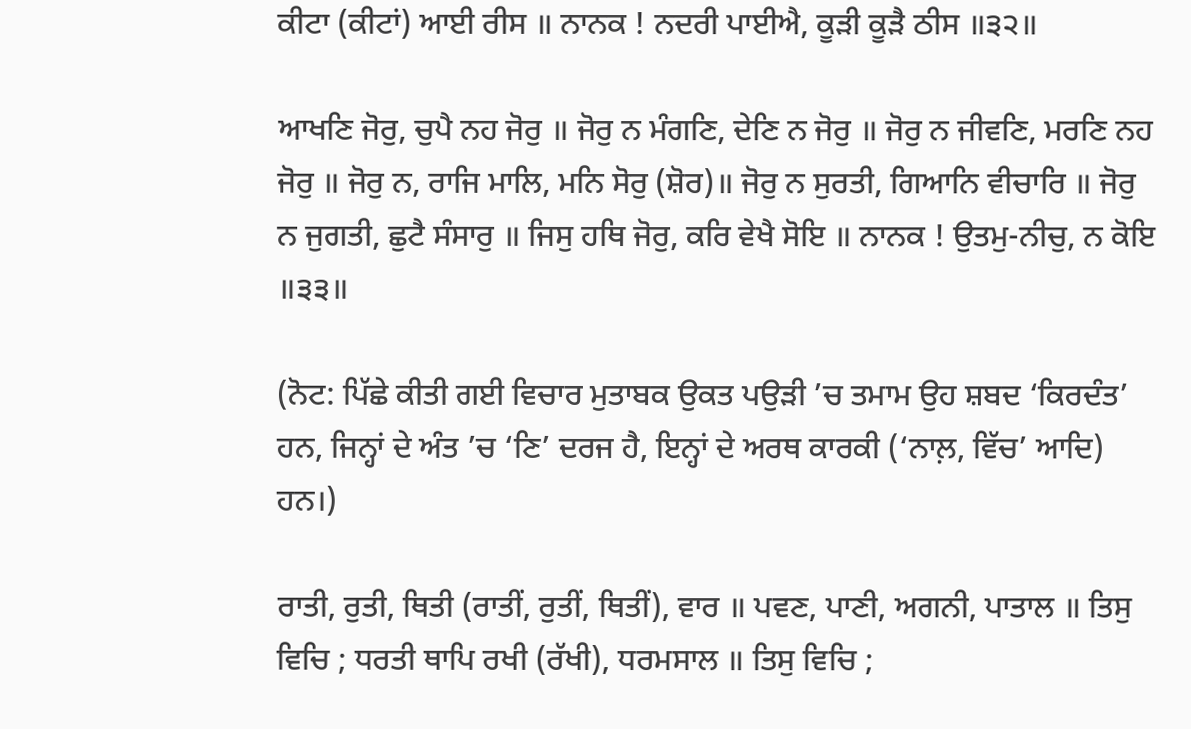ਕੀਟਾ (ਕੀਟਾਂ) ਆਈ ਰੀਸ ॥ ਨਾਨਕ ! ਨਦਰੀ ਪਾਈਐ, ਕੂੜੀ ਕੂੜੈ ਠੀਸ ॥੩੨॥

ਆਖਣਿ ਜੋਰੁ, ਚੁਪੈ ਨਹ ਜੋਰੁ ॥ ਜੋਰੁ ਨ ਮੰਗਣਿ, ਦੇਣਿ ਨ ਜੋਰੁ ॥ ਜੋਰੁ ਨ ਜੀਵਣਿ, ਮਰਣਿ ਨਹ ਜੋਰੁ ॥ ਜੋਰੁ ਨ, ਰਾਜਿ ਮਾਲਿ, ਮਨਿ ਸੋਰੁ (ਸ਼ੋਰ)॥ ਜੋਰੁ ਨ ਸੁਰਤੀ, ਗਿਆਨਿ ਵੀਚਾਰਿ ॥ ਜੋਰੁ ਨ ਜੁਗਤੀ, ਛੁਟੈ ਸੰਸਾਰੁ ॥ ਜਿਸੁ ਹਥਿ ਜੋਰੁ, ਕਰਿ ਵੇਖੈ ਸੋਇ ॥ ਨਾਨਕ ! ਉਤਮੁ-ਨੀਚੁ, ਨ ਕੋਇ ॥੩੩॥

(ਨੋਟ: ਪਿੱਛੇ ਕੀਤੀ ਗਈ ਵਿਚਾਰ ਮੁਤਾਬਕ ਉਕਤ ਪਉੜੀ ’ਚ ਤਮਾਮ ਉਹ ਸ਼ਬਦ ‘ਕਿਰਦੰਤ’ ਹਨ, ਜਿਨ੍ਹਾਂ ਦੇ ਅੰਤ ’ਚ ‘ਣਿ’ ਦਰਜ ਹੈ, ਇਨ੍ਹਾਂ ਦੇ ਅਰਥ ਕਾਰਕੀ (‘ਨਾਲ਼, ਵਿੱਚ’ ਆਦਿ) ਹਨ।)

ਰਾਤੀ, ਰੁਤੀ, ਥਿਤੀ (ਰਾਤੀਂ, ਰੁਤੀਂ, ਥਿਤੀਂ), ਵਾਰ ॥ ਪਵਣ, ਪਾਣੀ, ਅਗਨੀ, ਪਾਤਾਲ ॥ ਤਿਸੁ ਵਿਚਿ ; ਧਰਤੀ ਥਾਪਿ ਰਖੀ (ਰੱਖੀ), ਧਰਮਸਾਲ ॥ ਤਿਸੁ ਵਿਚਿ ;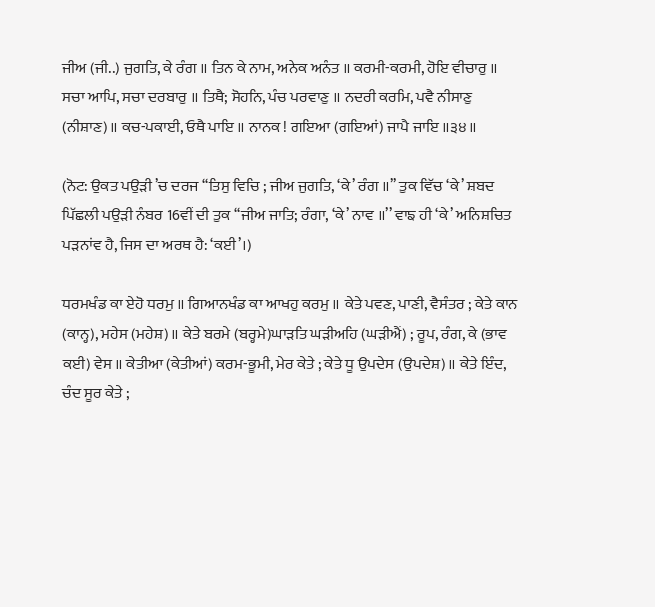ਜੀਅ (ਜੀ..) ਜੁਗਤਿ, ਕੇ ਰੰਗ ॥ ਤਿਨ ਕੇ ਨਾਮ, ਅਨੇਕ ਅਨੰਤ ॥ ਕਰਮੀ-ਕਰਮੀ, ਹੋਇ ਵੀਚਾਰੁ ॥ ਸਚਾ ਆਪਿ, ਸਚਾ ਦਰਬਾਰੁ ॥ ਤਿਥੈ; ਸੋਹਨਿ, ਪੰਚ ਪਰਵਾਣੁ ॥ ਨਦਰੀ ਕਰਮਿ, ਪਵੈ ਨੀਸਾਣੁ (ਨੀਸ਼ਾਣ)॥ ਕਚ-ਪਕਾਈ, ਓਥੈ ਪਾਇ ॥ ਨਾਨਕ ! ਗਇਆ (ਗਇਆਂ) ਜਾਪੈ ਜਾਇ ॥੩੪॥

(ਨੋਟ: ਉਕਤ ਪਉੜੀ ’ਚ ਦਰਜ ‘‘ਤਿਸੁ ਵਿਚਿ ; ਜੀਅ ਜੁਗਤਿ, ‘ਕੇ’ ਰੰਗ ॥’’ ਤੁਕ ਵਿੱਚ ‘ਕੇ’ ਸ਼ਬਦ ਪਿੱਛਲੀ ਪਉੜੀ ਨੰਬਰ 16ਵੀਂ ਦੀ ਤੁਕ ‘‘ਜੀਅ ਜਾਤਿ; ਰੰਗਾ, ‘ਕੇ’ ਨਾਵ ॥’’ ਵਾਙ ਹੀ ‘ਕੇ’ ਅਨਿਸ਼ਚਿਤ ਪੜਨਾਂਵ ਹੈ, ਜਿਸ ਦਾ ਅਰਥ ਹੈ: ‘ਕਈ’।)

ਧਰਮਖੰਡ ਕਾ ਏਹੋ ਧਰਮੁ ॥ ਗਿਆਨਖੰਡ ਕਾ ਆਖਹੁ ਕਰਮੁ ॥ ਕੇਤੇ ਪਵਣ, ਪਾਣੀ, ਵੈਸੰਤਰ ; ਕੇਤੇ ਕਾਨ (ਕਾਨ੍ਹ), ਮਹੇਸ (ਮਹੇਸ਼)॥ ਕੇਤੇ ਬਰਮੇ (ਬਰ੍ਹਮੇ)ਘਾੜਤਿ ਘੜੀਅਹਿ (ਘੜੀਐਂ) ; ਰੂਪ, ਰੰਗ, ਕੇ (ਭਾਵ ਕਈ) ਵੇਸ ॥ ਕੇਤੀਆ (ਕੇਤੀਆਂ) ਕਰਮ-ਭੂਮੀ, ਮੇਰ ਕੇਤੇ ; ਕੇਤੇ ਧੂ ਉਪਦੇਸ (ਉਪਦੇਸ਼)॥ ਕੇਤੇ ਇੰਦ, ਚੰਦ ਸੂਰ ਕੇਤੇ ;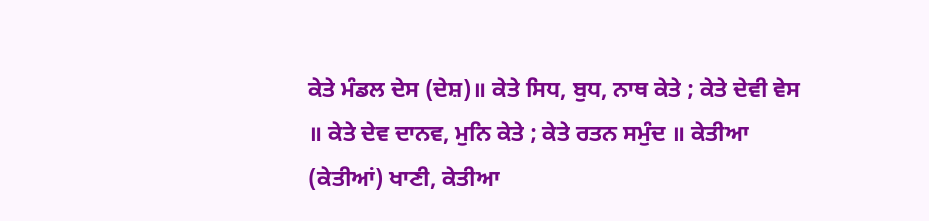ਕੇਤੇ ਮੰਡਲ ਦੇਸ (ਦੇਸ਼)॥ ਕੇਤੇ ਸਿਧ, ਬੁਧ, ਨਾਥ ਕੇਤੇ ; ਕੇਤੇ ਦੇਵੀ ਵੇਸ ॥ ਕੇਤੇ ਦੇਵ ਦਾਨਵ, ਮੁਨਿ ਕੇਤੇ ; ਕੇਤੇ ਰਤਨ ਸਮੁੰਦ ॥ ਕੇਤੀਆ (ਕੇਤੀਆਂ) ਖਾਣੀ, ਕੇਤੀਆ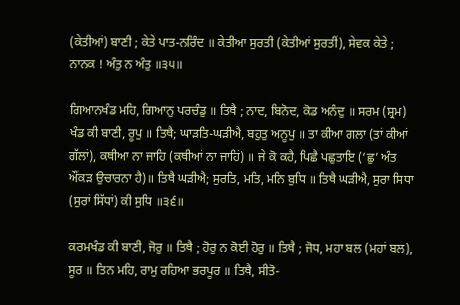(ਕੇਤੀਆਂ) ਬਾਣੀ ; ਕੇਤੇ ਪਾਤ-ਨਰਿੰਦ ॥ ਕੇਤੀਆ ਸੁਰਤੀ (ਕੇਤੀਆਂ ਸੁਰਤੀਂ), ਸੇਵਕ ਕੇਤੇ ; ਨਾਨਕ ! ਅੰਤੁ ਨ ਅੰਤੁ ॥੩੫॥

ਗਿਆਨਖੰਡ ਮਹਿ, ਗਿਆਨੁ ਪਰਚੰਡੁ ॥ ਤਿਥੈ ; ਨਾਦ, ਬਿਨੋਦ, ਕੋਡ ਅਨੰਦੁ ॥ ਸਰਮ (ਸ਼੍ਰਮ) ਖੰਡ ਕੀ ਬਾਣੀ, ਰੂਪੁ ॥ ਤਿਥੈ; ਘਾੜਤਿ-ਘੜੀਐ, ਬਹੁਤੁ ਅਨੂਪੁ ॥ ਤਾ ਕੀਆ ਗਲਾ (ਤਾਂ ਕੀਆਂ ਗੱਲਾਂ), ਕਥੀਆ ਨਾ ਜਾਹਿ (ਕਥੀਆਂ ਨਾ ਜਾਹਿਂ) ॥ ਜੇ ਕੋ ਕਹੈ, ਪਿਛੈ ਪਛੁਤਾਇ (‘ਛੁ’ ਅੰਤ ਔਂਕੜ ਉਚਾਰਨਾ ਹੈ)॥ ਤਿਥੈ ਘੜੀਐ; ਸੁਰਤਿ, ਮਤਿ, ਮਨਿ ਬੁਧਿ ॥ ਤਿਥੈ ਘੜੀਐ, ਸੁਰਾ ਸਿਧਾ (ਸੁਰਾਂ ਸਿੱਧਾਂ) ਕੀ ਸੁਧਿ ॥੩੬॥

ਕਰਮਖੰਡ ਕੀ ਬਾਣੀ, ਜੋਰੁ ॥ ਤਿਥੈ ; ਹੋਰੁ ਨ ਕੋਈ ਹੋਰੁ ॥ ਤਿਥੈ ; ਜੋਧ, ਮਹਾ ਬਲ (ਮਹਾਂ ਬਲ), ਸੂਰ ॥ ਤਿਨ ਮਹਿ, ਰਾਮੁ ਰਹਿਆ ਭਰਪੂਰ ॥ ਤਿਥੈ, ਸੀਤੋ-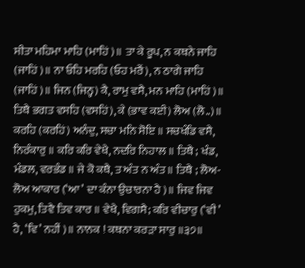ਸੀਤਾ ਮਹਿਮਾ ਮਾਹਿ (ਮਾਹਿਂ)॥ ਤਾ ਕੇ ਰੂਪ, ਨ ਕਥਨੇ ਜਾਹਿ (ਜਾਹਿਂ)॥ ਨਾ ਓਹਿ ਮਰਹਿ (ਓਹ ਮਰੈਂ), ਨ ਠਾਗੇ ਜਾਹਿ (ਜਾਹਿਂ)॥ ਜਿਨ (ਜਿਨ੍ਹ) ਕੈ, ਰਾਮੁ ਵਸੈ, ਮਨ ਮਾਹਿ (ਮਾਹਿਂ)॥ ਤਿਥੈ ਭਗਤ ਵਸਹਿ (ਵਸਹਿਂ), ਕੇ (ਭਾਵ ਕਈ) ਲੋਅ (ਲੋ..)॥ ਕਰਹਿ (ਕਰਹਿਂ) ਅਨੰਦੁ, ਸਚਾ ਮਨਿ ਸੋਇ ॥ ਸਚਖੰਡਿ ਵਸੈ, ਨਿਰੰਕਾਰੁ ॥ ਕਰਿ ਕਰਿ ਵੇਖੈ, ਨਦਰਿ ਨਿਹਾਲ ॥ ਤਿਥੈ ; ਖੰਡ, ਮੰਡਲ, ਵਰਭੰਡ ॥ ਜੇ ਕੋ ਕਥੈ, ਤ ਅੰਤ ਨ ਅੰਤ ॥ ਤਿਥੈ ; ਲੋਅ-ਲੋਅ ਆਕਾਰ (‘ਆ’ ਦਾ ਕੰਨਾ ਉਚਾਰਨਾ ਹੈ)॥ ਜਿਵ ਜਿਵ ਹੁਕਮੁ, ਤਿਵੈ ਤਿਵ ਕਾਰ ॥ ਵੇਖੈ, ਵਿਗਸੈ; ਕਰਿ ਵੀਚਾਰੁ (‘ਵੀ’ ਹੈ, ‘ਵਿ’ ਨਹੀਂ)॥ ਨਾਨਕ ! ਕਥਨਾ ਕਰੜਾ ਸਾਰੁ ॥੩੭॥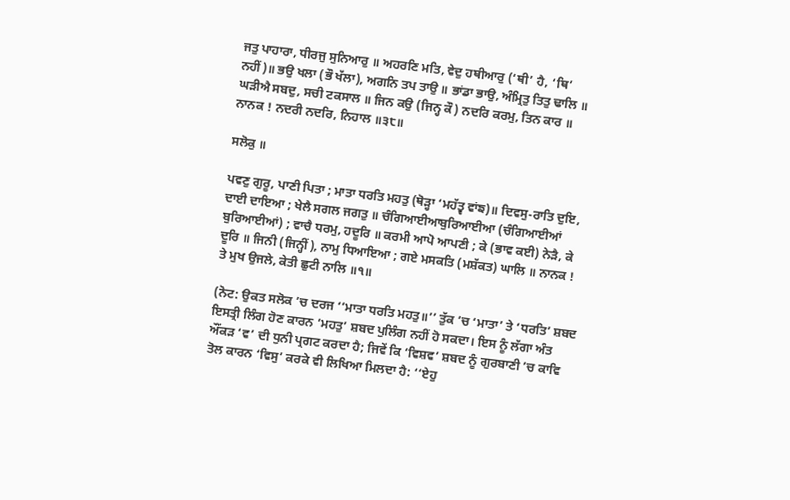ਜਤੁ ਪਾਹਾਰਾ, ਧੀਰਜੁ ਸੁਨਿਆਰੁ ॥ ਅਹਰਣਿ ਮਤਿ, ਵੇਦੁ ਹਥੀਆਰੁ (‘ਥੀ’ ਹੈ, ‘ਥਿ’ ਨਹੀਂ)॥ ਭਉ ਖਲਾ (ਭੌ ਖੱਲਾ), ਅਗਨਿ ਤਪ ਤਾਉ ॥ ਭਾਂਡਾ ਭਾਉ, ਅੰਮ੍ਰਿਤੁ ਤਿਤੁ ਢਾਲਿ ॥ ਘੜੀਐ ਸਬਦੁ, ਸਚੀ ਟਕਸਾਲ ॥ ਜਿਨ ਕਉ (ਜਿਨ੍ਹ ਕੌ) ਨਦਰਿ ਕਰਮੁ, ਤਿਨ ਕਾਰ ॥ ਨਾਨਕ ! ਨਦਰੀ ਨਦਰਿ, ਨਿਹਾਲ ॥੩੮॥

ਸਲੋਕੁ ॥

ਪਵਣੁ ਗੁਰੂ, ਪਾਣੀ ਪਿਤਾ ; ਮਾਤਾ ਧਰਤਿ ਮਹਤੁ (ਥੋੜ੍ਹਾ ‘ਮਹੱਤ੍ਵ ਵਾਂਙ)॥ ਦਿਵਸੁ-ਰਾਤਿ ਦੁਇ, ਦਾਈ ਦਾਇਆ ; ਖੇਲੈ ਸਗਲ ਜਗਤੁ ॥ ਚੰਗਿਆਈਆਬੁਰਿਆਈਆ (ਚੰਗਿਆਈਆਂ ਬੁਰਿਆਈਆਂ) ; ਵਾਚੈ ਧਰਮੁ, ਹਦੂਰਿ ॥ ਕਰਮੀ ਆਪੋ ਆਪਣੀ ; ਕੇ (ਭਾਵ ਕਈ) ਨੇੜੈ, ਕੇ ਦੂਰਿ ॥ ਜਿਨੀ (ਜਿਨ੍ਹੀਂ), ਨਾਮੁ ਧਿਆਇਆ ; ਗਏ ਮਸਕਤਿ (ਮਸ਼ੱਕਤ) ਘਾਲਿ ॥ ਨਾਨਕ ! ਤੇ ਮੁਖ ਉਜਲੇ, ਕੇਤੀ ਛੁਟੀ ਨਾਲਿ ॥੧॥

(ਨੋਟ: ਉਕਤ ਸਲੋਕ ’ਚ ਦਰਜ ‘‘ਮਾਤਾ ਧਰਤਿ ਮਹਤੁ॥’’ ਤੁੱਕ ’ਚ ‘ਮਾਤਾ’ ਤੇ ‘ਧਰਤਿ’ ਸ਼ਬਦ ਇਸਤ੍ਰੀ ਲਿੰਗ ਹੋਣ ਕਾਰਨ ‘ਮਹਤੁ’ ਸ਼ਬਦ ਪੁਲਿੰਗ ਨਹੀਂ ਹੋ ਸਕਦਾ। ਇਸ ਨੂੰ ਲੱਗਾ ਅੰਤ ਔਂਕੜ ‘ਵ’ ਦੀ ਧੁਨੀ ਪ੍ਰਗਟ ਕਰਦਾ ਹੈ; ਜਿਵੇਂ ਕਿ ‘ਵਿਸ਼ਵ’ ਸ਼ਬਦ ਨੂੰ ਗੁਰਬਾਣੀ ’ਚ ਕਾਵਿ ਤੋਲ ਕਾਰਨ ‘ਵਿਸੁ’ ਕਰਕੇ ਵੀ ਲਿਖਿਆ ਮਿਲਦਾ ਹੈ: ‘‘ਏਹੁ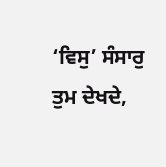‘ਵਿਸੁ’ ਸੰਸਾਰੁ ਤੁਮ ਦੇਖਦੇ,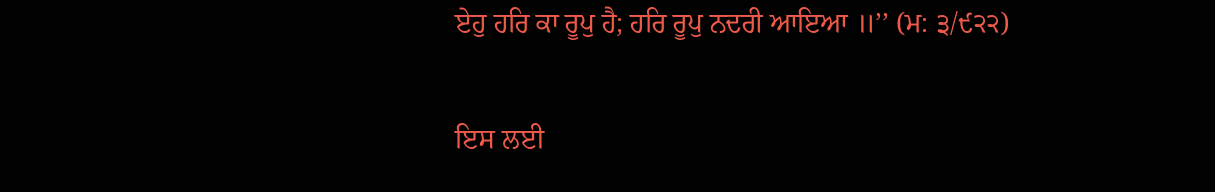ਏਹੁ ਹਰਿ ਕਾ ਰੂਪੁ ਹੈ; ਹਰਿ ਰੂਪੁ ਨਦਰੀ ਆਇਆ ॥’’ (ਮ: ੩/੯੨੨)

ਇਸ ਲਈ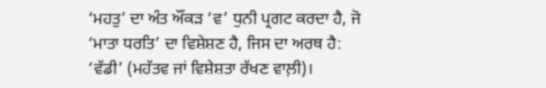‘ਮਹਤੁ’ ਦਾ ਅੰਤ ਔਂਕੜ ‘ਵ’ ਧੁਨੀ ਪ੍ਰਗਟ ਕਰਦਾ ਹੈ, ਜੋ ‘ਮਾਤਾ ਧਰਤਿ’ ਦਾ ਵਿਸ਼ੇਸ਼ਣ ਹੈ, ਜਿਸ ਦਾ ਅਰਥ ਹੈ: ‘ਵੱਡੀ’ (ਮਹੱਤਵ ਜਾਂ ਵਿਸ਼ੇਸ਼ਤਾ ਰੱਖਣ ਵਾਲ਼ੀ)।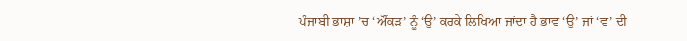ਪੰਜਾਬੀ ਭਾਸ਼ਾ ’ਚ ‘ਔਂਕੜ’ ਨੂੰ ‘ਉ’ ਕਰਕੇ ਲਿਖਿਆ ਜਾਂਦਾ ਹੈ ਭਾਵ ‘ਉ’ ਜਾਂ ‘ਵ’ ਦੀ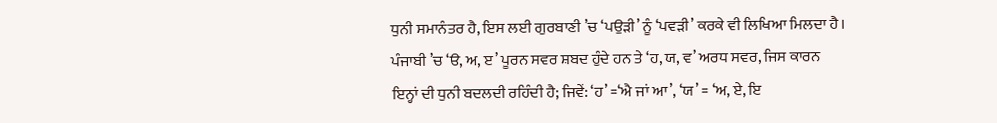ਧੁਨੀ ਸਮਾਨੰਤਰ ਹੈ, ਇਸ ਲਈ ਗੁਰਬਾਣੀ ’ਚ ‘ਪਉੜੀ’ ਨੂੰ ‘ਪਵੜੀ’ ਕਰਕੇ ਵੀ ਲਿਖਿਆ ਮਿਲਦਾ ਹੈ। ਪੰਜਾਬੀ ’ਚ ‘ੳ, ਅ, ੲ’ ਪੂਰਨ ਸਵਰ ਸ਼ਬਦ ਹੁੰਦੇ ਹਨ ਤੇ ‘ਹ, ਯ, ਵ’ ਅਰਧ ਸਵਰ, ਜਿਸ ਕਾਰਨ ਇਨ੍ਹਾਂ ਦੀ ਧੁਨੀ ਬਦਲਦੀ ਰਹਿੰਦੀ ਹੈ; ਜਿਵੇਂ: ‘ਹ’ =‘ਐ ਜਾਂ ਆ’, ‘ਯ’ = ‘ਅ, ਏ, ਇ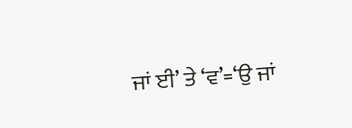ਜਾਂ ਈ’ ਤੇ ‘ਵ’=‘ਉ ਜਾਂ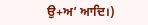ਉ+ਅ’ ਆਦਿ।)